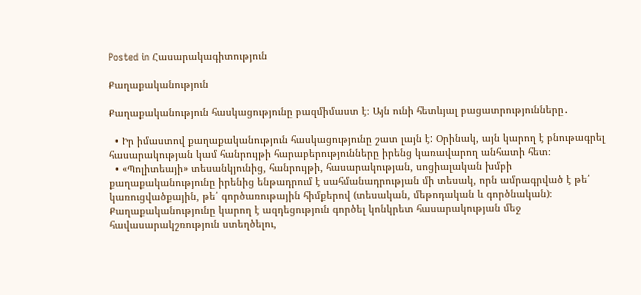Posted in Հասարակագիտություն

Քաղաքականություն

Քաղաքականություն հասկացությունը բազմիմաստ է։ Այն ունի հետևյալ բացատրությունները․

  • Իր իմաստով քաղաքականություն հասկացությունը շատ լայն է: Օրինակ, այն կարող է բնութագրել հասարակության կամ հանրույթի հարաբերությունները իրենց կառավարող անհատի հետ։
  • «Պոլիտեայի» տեսանկյունից, հանրույթի, հասարակության, սոցիալական խմբի քաղաքականությունը իրենից ենթադրում է սահմանադրության մի տեսակ, որն ամրագրված է թե՛ կառուցվածքային, թե՛ գործառութային հիմքերով (տեսական, մեթոդական և գործնական)։ Քաղաքականությունը կարող է ազդեցություն գործել կոնկրետ հասարակության մեջ հավասարակշռություն ստեղծելու,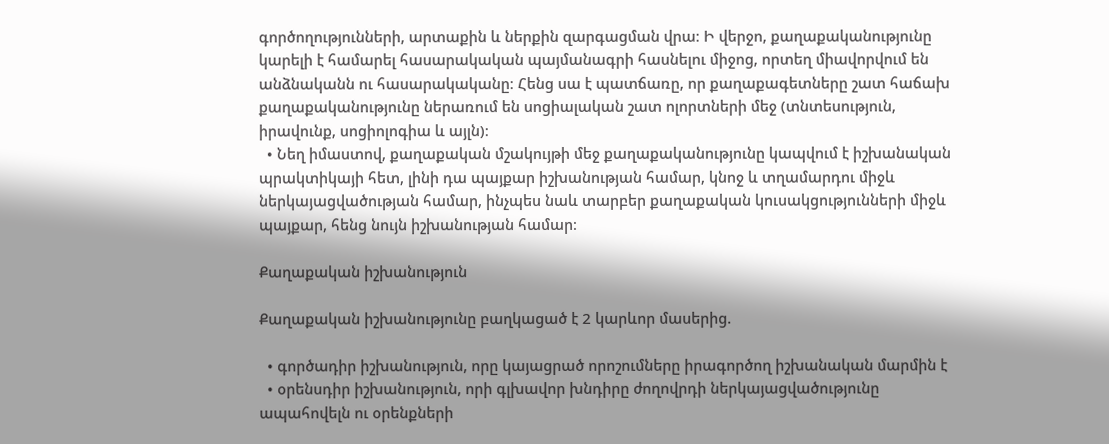գործողությունների, արտաքին և ներքին զարգացման վրա։ Ի վերջո, քաղաքականությունը կարելի է համարել հասարակական պայմանագրի հասնելու միջոց, որտեղ միավորվում են անձնականն ու հասարակականը։ Հենց սա է պատճառը, որ քաղաքագետները շատ հաճախ քաղաքականությունը ներառում են սոցիալական շատ ոլորտների մեջ (տնտեսություն, իրավունք, սոցիոլոգիա և այլն)։
  • Նեղ իմաստով, քաղաքական մշակույթի մեջ քաղաքականությունը կապվում է իշխանական պրակտիկայի հետ, լինի դա պայքար իշխանության համար, կնոջ և տղամարդու միջև ներկայացվածության համար, ինչպես նաև տարբեր քաղաքական կուսակցությունների միջև պայքար, հենց նույն իշխանության համար։

Քաղաքական իշխանություն

Քաղաքական իշխանությունը բաղկացած է 2 կարևոր մասերից.

  • գործադիր իշխանություն, որը կայացրած որոշումները իրագործող իշխանական մարմին է
  • օրենսդիր իշխանություն, որի գլխավոր խնդիրը ժողովրդի ներկայացվածությունը ապահովելն ու օրենքների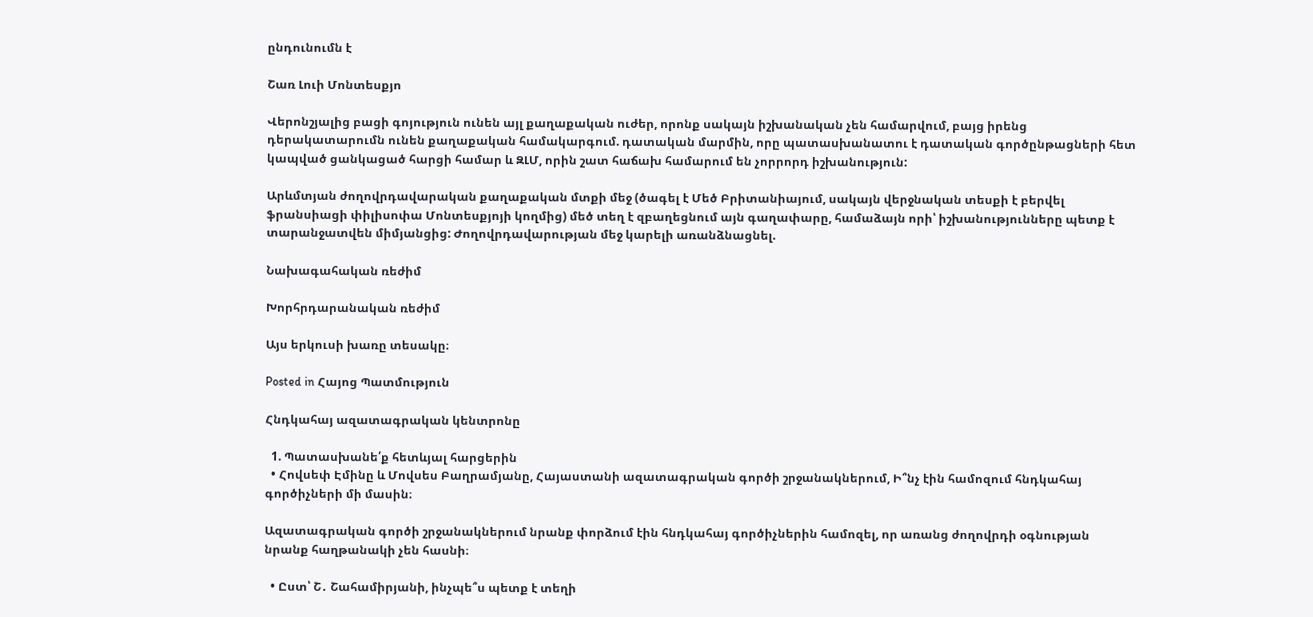ընդունումն է

Շառ Լուի Մոնտեսքյո

Վերոնշյալից բացի գոյություն ունեն այլ քաղաքական ուժեր, որոնք սակայն իշխանական չեն համարվում, բայց իրենց դերակատարումն ունեն քաղաքական համակարգում. դատական մարմին, որը պատասխանատու է դատական գործընթացների հետ կապված ցանկացած հարցի համար և ԶԼՄ, որին շատ հաճախ համարում են չորրորդ իշխանություն:

Արևմտյան ժողովրդավարական քաղաքական մտքի մեջ (ծագել է Մեծ Բրիտանիայում, սակայն վերջնական տեսքի է բերվել ֆրանսիացի փիլիսոփա Մոնտեսքյոյի կողմից) մեծ տեղ է զբաղեցնում այն գաղափարը, համաձայն որի՝ իշխանությունները պետք է տարանջատվեն միմյանցից: Ժողովրդավարության մեջ կարելի առանձնացնել.

Նախագահական ռեժիմ

Խորհրդարանական ռեժիմ

Այս երկուսի խառը տեսակը։

Posted in Հայոց Պատմություն

Հնդկահայ ազատագրական կենտրոնը

  1. Պատասխանե՛ք հետևյալ հարցերին
  • Հովսեփ Էմինը և Մովսես Բաղրամյանը, Հայաստանի ազատագրական գործի շրջանակներում, Ի՞նչ էին համոզում հնդկահայ գործիչների մի մասին։

Ազատագրական գործի շրջանակներում նրանք փորձում էին հնդկահայ գործիչներին համոզել, որ առանց ժողովրդի օգնության նրանք հաղթանակի չեն հասնի։

  • Ըստ՝ Շ․ Շահամիրյանի, ինչպե՞ս պետք է տեղի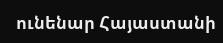ունենար Հայաստանի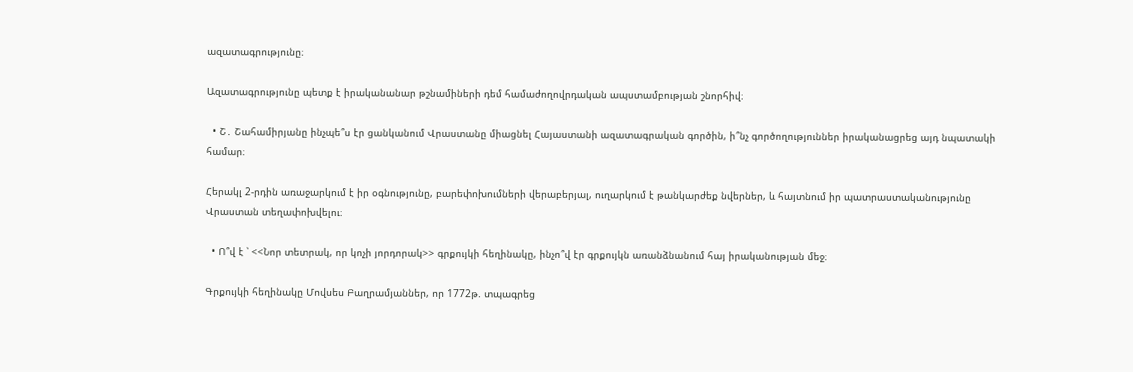ազատագրությունը։

Ազատագրությունը պետք է իրականանար թշնամիների դեմ համաժողովրդական ապստամբության շնորհիվ։

  • Շ․ Շահամիրյանը ինչպե՞ս էր ցանկանում Վրաստանը միացնել Հայաստանի ազատագրական գործին, ի՞նչ գործողություններ իրականացրեց այդ նպատակի համար։

Հերակլ 2-րդին առաջարկում է իր օգնությունը, բարեփոխումների վերաբերյալ, ուղարկում է թանկարժեք նվերներ, և հայտնում իր պատրաստականությունը Վրաստան տեղափոխվելու։

  • Ո՞վ է ՝ <<Նոր տետրակ, որ կոչի յորդորակ>> գրքույկի հեղինակը, ինչո՞վ էր գրքույկն առանձնանում հայ իրականության մեջ։

Գրքույկի հեղինակը Մովսես Բաղրամյաններ, որ 1772թ. տպագրեց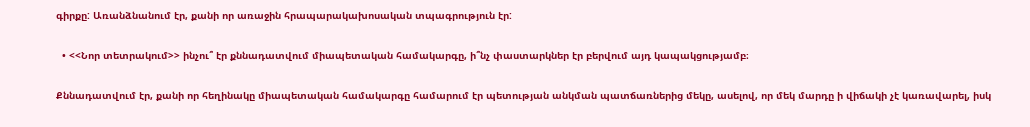գիրքը: Առանձնանում էր, քանի որ առաջին հրապարակախոսական տպագրություն էր:

  • <<Նոր տետրակում>> ինչու՞ էր քննադատվում միապետական համակարգը, ի՞նչ փաստարկներ էր բերվում այդ կապակցությամբ։

Քննադատվում էր, քանի որ հեղինակը միապետական համակարգը համարում էր պետության անկման պատճառներից մեկը, ասելով, որ մեկ մարդը ի վիճակի չէ կառավարել, իսկ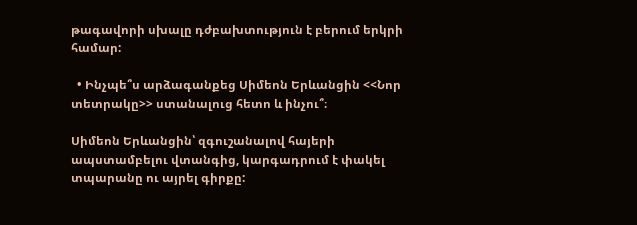թագավորի սխալը դժբախտություն է բերում երկրի համար:

  • Ինչպե՞ս արձագանքեց Սիմեոն Երևանցին <<Նոր տետրակը>> ստանալուց հետո և ինչու՞։

Սիմեոն Երևանցին՝ զգուշանալով հայերի ապստամբելու վտանգից, կարգադրում է փակել տպարանը ու այրել գիրքը: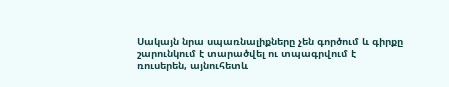Սակայն նրա սպառնալիքները չեն գործում և գիրքը շարունկում է տարածվել ու տպագրվում է ռուսերեն, այնուհետև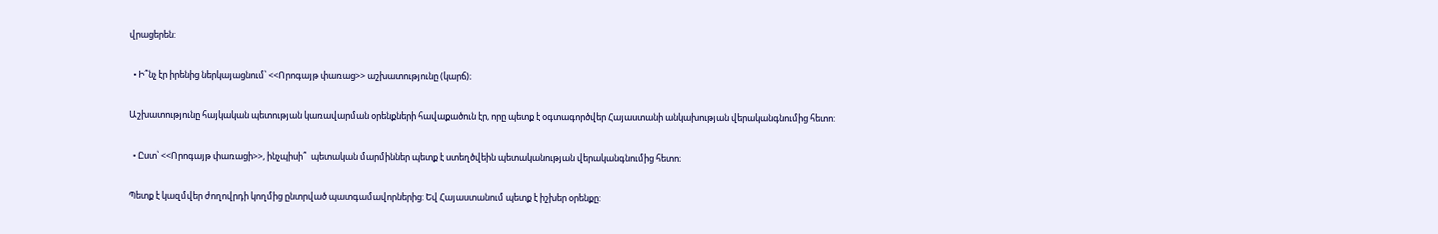վրացերեն:

  • Ի՞նչ էր իրենից ներկայացնում՝ <<Որոգայթ փառաց>> աշխատությունը (կարճ)։

Աշխատությունը հայկական պետության կառավարման օրենքների հավաքածուն էր, որը պետք է օգտագործվեր Հայաստանի անկախության վերականգնումից հետո:

  • Ըստ՝ <<Որոգայթ փառացի>>, ինչպիսի՞  պետական մարմիններ պետք է ստեղծվեին պետականության վերականգնումից հետո։

Պետք է կազմվեր ժողովրդի կողմից ընտրված պատգամավորներից: Եվ Հայաստանում պետք է իշխեր օրենքը: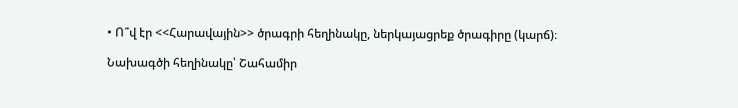• Ո՞վ էր <<Հարավային>> ծրագրի հեղինակը, ներկայացրեք ծրագիրը (կարճ)։

Նախագծի հեղինակը՝ Շահամիր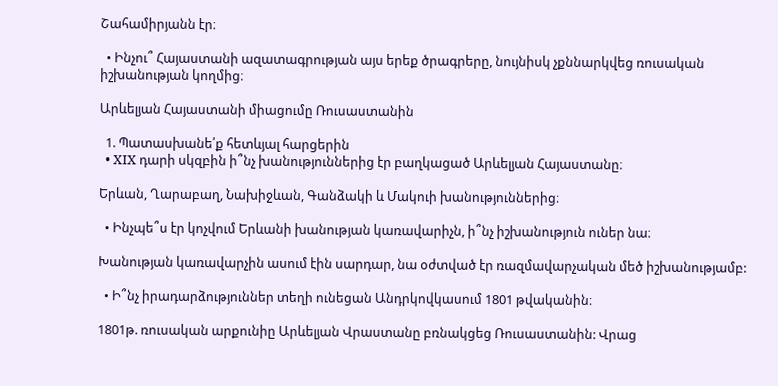Շահամիրյանն էր։

  • Ինչու՞ Հայաստանի ազատագրության այս երեք ծրագրերը, նույնիսկ չքննարկվեց ռուսական իշխանության կողմից։

Արևելյան Հայաստանի միացումը Ռուսաստանին

  1. Պատասխանե՛ք հետևյալ հարցերին
  • XIX դարի սկզբին ի՞նչ խանություններից էր բաղկացած Արևելյան Հայաստանը։

Երևան, Ղարաբաղ, Նախիջևան, Գանձակի և Մակուի խանություններից։

  • Ինչպե՞ս էր կոչվում Երևանի խանության կառավարիչն, ի՞նչ իշխանություն ուներ նա։

Խանության կառավարչին ասում էին սարդար, նա օժտված էր ռազմավարչական մեծ իշխանությամբ:

  • Ի՞նչ իրադարձություններ տեղի ունեցան Անդրկովկասում 1801 թվականին։

1801թ. ռուսական արքունիը Արևելյան Վրաստանը բռնակցեց Ռուսաստանին: Վրաց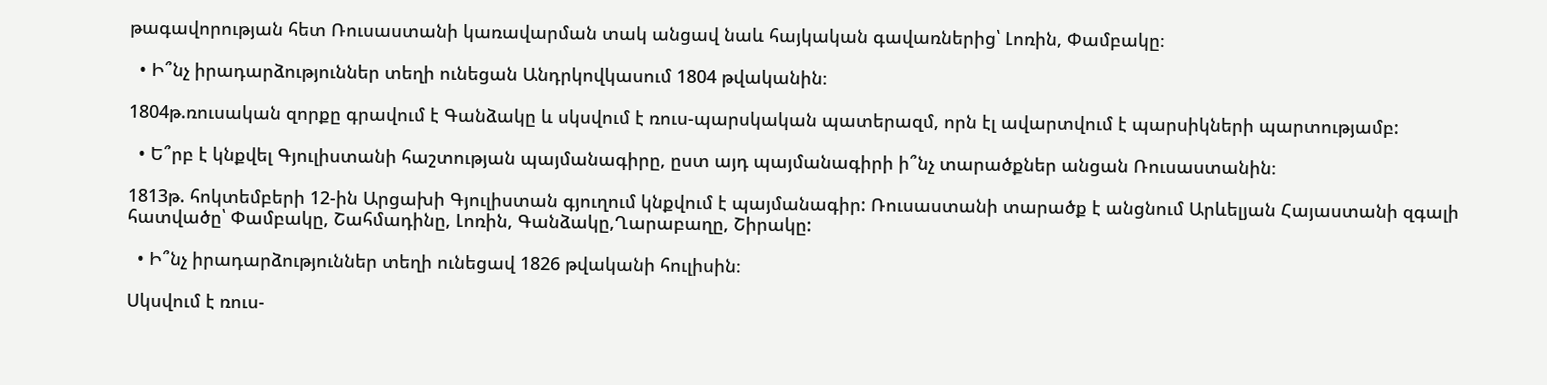թագավորության հետ Ռուսաստանի կառավարման տակ անցավ նաև հայկական գավառներից՝ Լոռին, Փամբակը։

  • Ի՞նչ իրադարձություններ տեղի ունեցան Անդրկովկասում 1804 թվականին։

1804թ.ռուսական զորքը գրավում է Գանձակը և սկսվում է ռուս-պարսկական պատերազմ, որն էլ ավարտվում է պարսիկների պարտությամբ:

  • Ե՞րբ է կնքվել Գյուլիստանի հաշտության պայմանագիրը, ըստ այդ պայմանագիրի ի՞նչ տարածքներ անցան Ռուսաստանին։

1813թ. հոկտեմբերի 12-ին Արցախի Գյուլիստան գյուղում կնքվում է պայմանագիր: Ռուսաստանի տարածք է անցնում Արևելյան Հայաստանի զգալի հատվածը՝ Փամբակը, Շահմադինը, Լոռին, Գանձակը,Ղարաբաղը, Շիրակը:

  • Ի՞նչ իրադարձություններ տեղի ունեցավ 1826 թվականի հուլիսին։

Սկսվում է ռուս-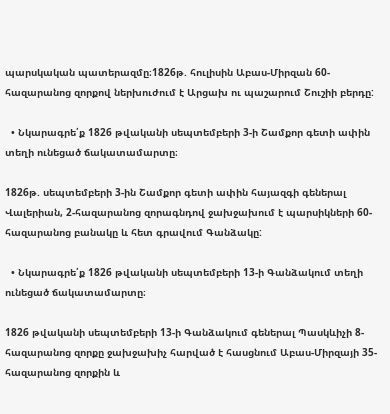պարսկական պատերազմը։1826թ. հուլիսին Աբաս-Միրզան 60-հազարանոց զորքով ներխուժում է Արցախ ու պաշարում Շուշիի բերդը:

  • Նկարագրե՛ք 1826 թվականի սեպտեմբերի 3-ի Շամքոր գետի ափին տեղի ունեցած ճակատամարտը։

1826թ. սեպտեմբերի 3-ին Շամքոր գետի ափին հայազգի գեներալ Վալերիան, 2-հազարանոց զորագնդով ջախջախում է պարսիկների 60-հազարանոց բանակը և հետ գրավում Գանձակը:

  • Նկարագրե՛ք 1826 թվականի սեպտեմբերի 13-ի Գանձակում տեղի ունեցած ճակատամարտը։

1826 թվականի սեպտեմբերի 13-ի Գանձակում գեներալ Պասկևիչի 8-հազարանոց զորքը ջախջախիչ հարված է հասցնում Աբաս-Միրզայի 35-հազարանոց զորքին և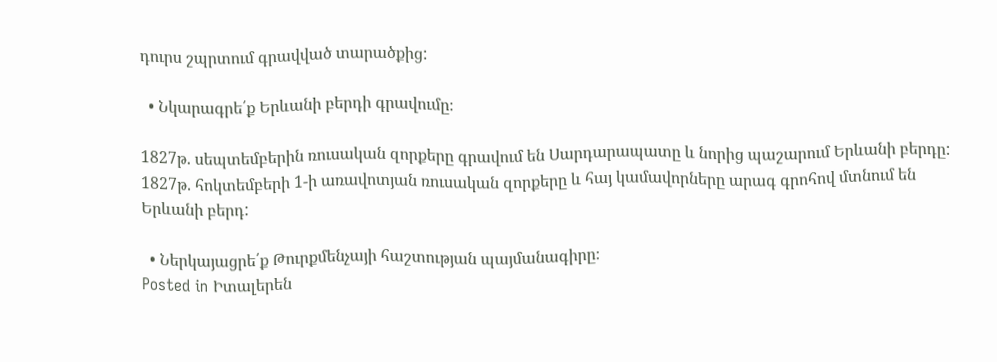դուրս շպրտում գրավված տարածքից:

  • Նկարագրե՛ք Երևանի բերդի գրավումը։

1827թ. սեպտեմբերին ռուսական զորքերը գրավում են Սարդարապատը և նորից պաշարում Երևանի բերդը: 1827թ. հոկտեմբերի 1-ի առավոտյան ռուսական զորքերը և հայ կամավորները արագ գրոհով մտնում են Երևանի բերդ:

  • Ներկայացրե՛ք Թուրքմենչայի հաշտության պայմանագիրը։
Posted in Իտալերեն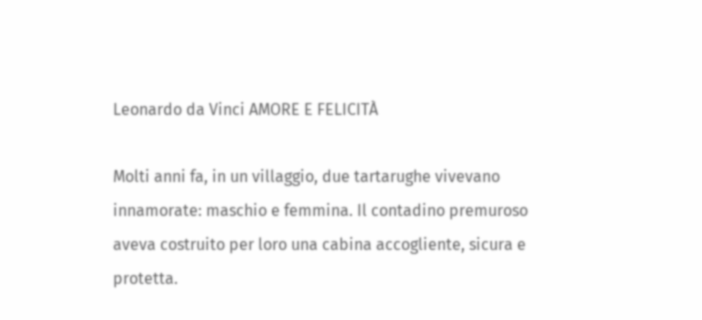Leonardo da Vinci AMORE E FELICITÀ

Molti anni fa, in un villaggio, due tartarughe vivevano innamorate: maschio e femmina. Il contadino premuroso aveva costruito per loro una cabina accogliente, sicura e protetta.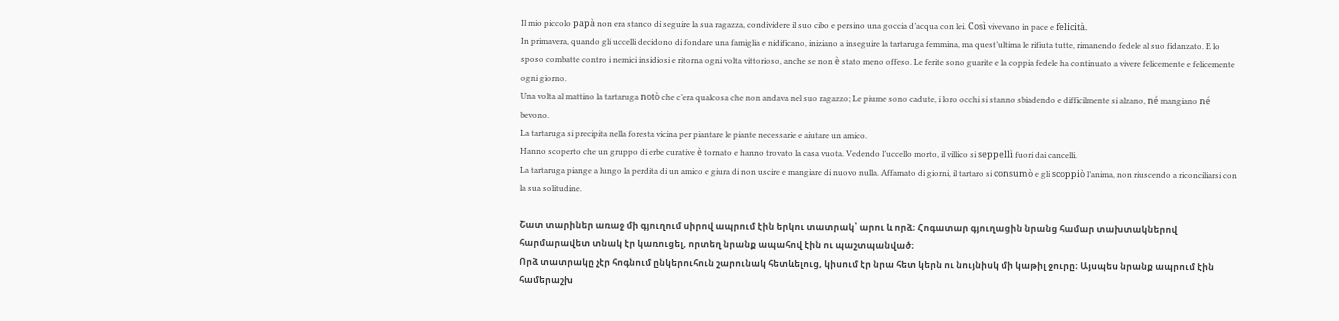Il mio piccolo papà non era stanco di seguire la sua ragazza, condividere il suo cibo e persino una goccia d’acqua con lei. Così vivevano in pace e felicità.
In primavera, quando gli uccelli decidono di fondare una famiglia e nidificano, iniziano a inseguire la tartaruga femmina, ma quest’ultima le rifiuta tutte, rimanendo fedele al suo fidanzato. E lo sposo combatte contro i nemici insidiosi e ritorna ogni volta vittorioso, anche se non è stato meno offeso. Le ferite sono guarite e la coppia fedele ha continuato a vivere felicemente e felicemente ogni giorno.
Una volta al mattino la tartaruga notò che c’era qualcosa che non andava nel suo ragazzo; Le piume sono cadute, i loro occhi si stanno sbiadendo e difficilmente si alzano, né mangiano né bevono.
La tartaruga si precipita nella foresta vicina per piantare le piante necessarie e aiutare un amico.
Hanno scoperto che un gruppo di erbe curative è tornato e hanno trovato la casa vuota. Vedendo l’uccello morto, il villico si seppellì fuori dai cancelli.
La tartaruga piange a lungo la perdita di un amico e giura di non uscire e mangiare di nuovo nulla. Affamato di giorni, il tartaro si consumò e gli scoppiò l’anima, non riuscendo a riconciliarsi con la sua solitudine.

Շատ տարիներ առաջ մի գյուղում սիրով ապրում էին երկու տատրակ՝ արու և որձ։ Հոգատար գյուղացին նրանց համար տախտակներով հարմարավետ տնակ էր կառուցել, որտեղ նրանք ապահով էին ու պաշտպանված։
Որձ տատրակը չէր հոգնում ընկերուհուն շարունակ հետևելուց, կիսում էր նրա հետ կերն ու նույնիսկ մի կաթիլ ջուրը։ Այսպես նրանք ապրում էին համերաշխ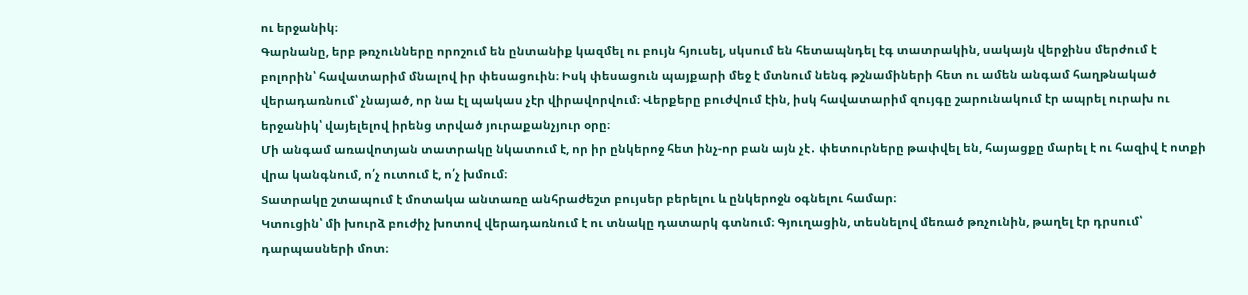ու երջանիկ։
Գարնանը, երբ թռչունները որոշում են ընտանիք կազմել ու բույն հյուսել, սկսում են հետապնդել էգ տատրակին, սակայն վերջինս մերժում է բոլորին՝ հավատարիմ մնալով իր փեսացուին։ Իսկ փեսացուն պայքարի մեջ է մտնում նենգ թշնամիների հետ ու ամեն անգամ հաղթնակած վերադառնում՝ չնայած, որ նա էլ պակաս չէր վիրավորվում։ Վերքերը բուժվում էին, իսկ հավատարիմ զույգը շարունակում էր ապրել ուրախ ու երջանիկ՝ վայելելով իրենց տրված յուրաքանչյուր օրը։
Մի անգամ առավոտյան տատրակը նկատում է, որ իր ընկերոջ հետ ինչ-որ բան այն չէ․ փետուրները թափվել են, հայացքը մարել է ու հազիվ է ոտքի վրա կանգնում, ո՛չ ուտում է, ո՛չ խմում։
Տատրակը շտապում է մոտակա անտառը անհրաժեշտ բույսեր բերելու և ընկերոջն օգնելու համար։
Կտուցին՝ մի խուրձ բուժիչ խոտով վերադառնում է ու տնակը դատարկ գտնում։ Գյուղացին, տեսնելով մեռած թռչունին, թաղել էր դրսում՝ դարպասների մոտ։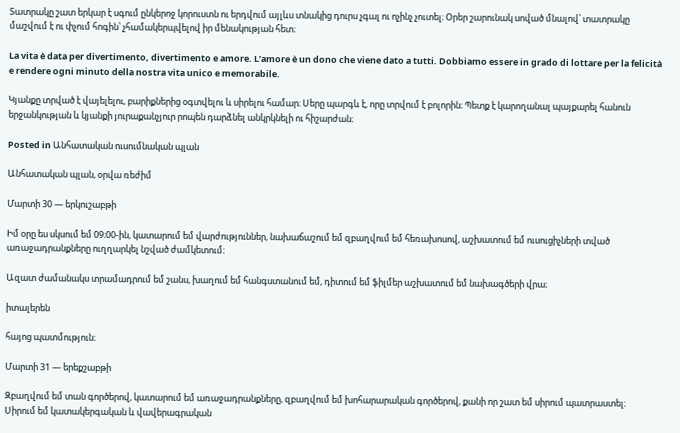Տատրակը շատ երկար է սգում ընկերոջ կորուստն ու երդվում այլևս տնակից դուրս չգալ ու ոչինչ չուտել։ Օրեր շարունակ սոված մնալով՝ տատրակը մաշվում է ու փչում հոգին՝ չհամակերպվելով իր մենակության հետ։

La vita è data per divertimento, divertimento e amore. L’amore è un dono che viene dato a tutti. Dobbiamo essere in grado di lottare per la felicità e rendere ogni minuto della nostra vita unico e memorabile.

Կյանքը տրված է վայելելու, բարիքներից օգտվելու և սիրելու համար։ Սերը պարգև է, որը տրվում է բոլորին։ Պետք է կարողանալ պայքարել հանուն երջանկության և կյանքի յուրաքանչյուր րոպեն դարձնել անկրկնելի ու հիշարժան։

Posted in Անհատական ուսումնական պլան

Անհատական պլան, օրվա ռեժիմ

Մարտի 30 — երկուշաբթի

Իմ օրը ես սկսում եմ 09։00-ին, կատարում եմ վարժություններ, նախաճաշում եմ զբաղվում եմ հեռախոսով, աշխատում եմ ուսուցիչների տված առաջադրանքները ուղղարկել նշված ժամկետում։

Ազատ ժամանակս տրամադրում եմ շանս, խաղում եմ հանգստանում եմ, դիտում եմ ֆիլմեր աշխատում եմ նախագծերի վրա։

իտալերեն

հայոց պատմություն։

Մարտի 31 — երեքշաբթի

Զբաղվում եմ տան գործերով, կատարում եմ առաջադրանքները, զբաղվում եմ խոհարարական գործերով, քանի որ շատ եմ սիրում պատրաստել։ Սիրում եմ կատակերգական և վավերագրական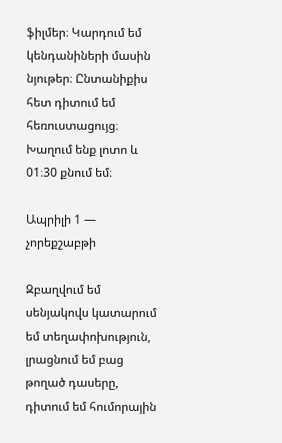ֆիլմեր։ Կարդում եմ կենդանիների մասին նյութեր։ Ընտանիքիս հետ դիտում եմ հեռուստացույց։ Խաղում ենք լոտո և 01։30 քնում եմ։

Ապրիլի 1 — չորեքշաբթի

Զբաղվում եմ սենյակովս կատարում եմ տեղափոխություն, լրացնում եմ բաց թողած դասերը, դիտում եմ հումորային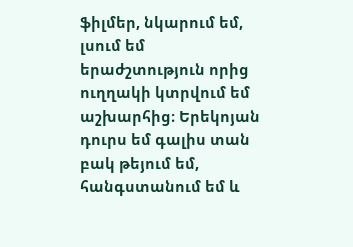ֆիլմեր, նկարում եմ, լսում եմ երաժշտություն որից ուղղակի կտրվում եմ աշխարհից։ Երեկոյան դուրս եմ գալիս տան բակ թեյում եմ, հանգստանում եմ և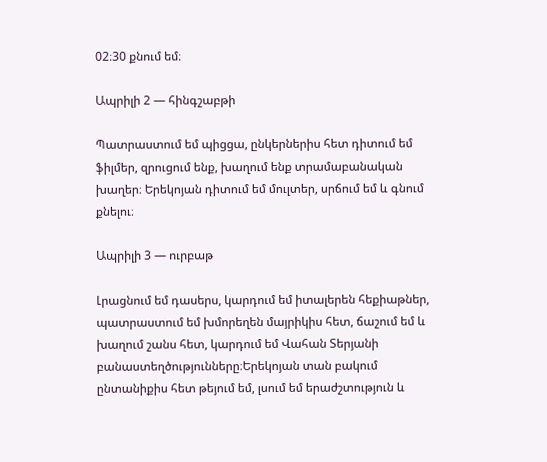02։30 քնում եմ։

Ապրիլի 2 — հինգշաբթի

Պատրաստում եմ պիցցա, ընկերներիս հետ դիտում եմ ֆիլմեր, զրուցում ենք, խաղում ենք տրամաբանական խաղեր։ Երեկոյան դիտում եմ մուլտեր, սրճում եմ և գնում քնելու։

Ապրիլի 3 — ուրբաթ

Լրացնում եմ դասերս, կարդում եմ իտալերեն հեքիաթներ, պատրաստում եմ խմորեղեն մայրիկիս հետ, ճաշում եմ և խաղում շանս հետ, կարդում եմ Վահան Տերյանի բանաստեղծությունները։Երեկոյան տան բակում ընտանիքիս հետ թեյում եմ, լսում եմ երաժշտություն և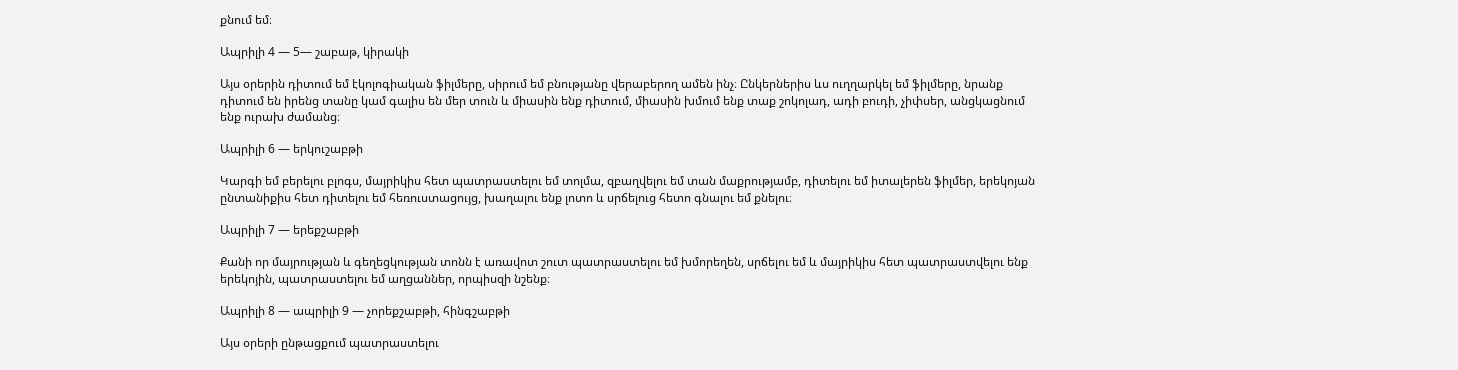քնում եմ։

Ապրիլի 4 — 5— շաբաթ, կիրակի

Այս օրերին դիտում եմ էկոլոգիական ֆիլմերը, սիրում եմ բնությանը վերաբերող ամեն ինչ։ Ընկերներիս ևս ուղղարկել եմ ֆիլմերը, նրանք դիտում են իրենց տանը կամ գալիս են մեր տուն և միասին ենք դիտում, միասին խմում ենք տաք շոկոլադ, ադի բուդի, չիփսեր, անցկացնում ենք ուրախ ժամանց։

Ապրիլի 6 — երկուշաբթի

Կարգի եմ բերելու բլոգս, մայրիկիս հետ պատրաստելու եմ տոլմա, զբաղվելու եմ տան մաքրությամբ, դիտելու եմ իտալերեն ֆիլմեր, երեկոյան ընտանիքիս հետ դիտելու եմ հեռուստացույց, խաղալու ենք լոտո և սրճելուց հետո գնալու եմ քնելու։

Ապրիլի 7 — երեքշաբթի

Քանի որ մայրության և գեղեցկության տոնն է առավոտ շուտ պատրաստելու եմ խմորեղեն, սրճելու եմ և մայրիկիս հետ պատրաստվելու ենք երեկոյին, պատրաստելու եմ աղցաններ, որպիսզի նշենք։

Ապրիլի 8 — ապրիլի 9 — չորեքշաբթի, հինգշաբթի

Այս օրերի ընթացքում պատրաստելու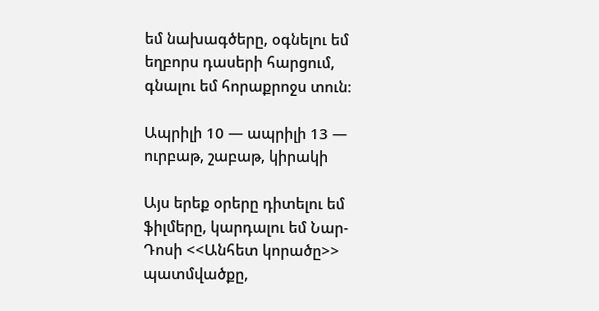եմ նախագծերը, օգնելու եմ եղբորս դասերի հարցում, գնալու եմ հորաքրոջս տուն։

Ապրիլի 10 — ապրիլի 13 — ուրբաթ, շաբաթ, կիրակի

Այս երեք օրերը դիտելու եմ ֆիլմերը, կարդալու եմ Նար-Դոսի <<Անհետ կորածը>> պատմվածքը,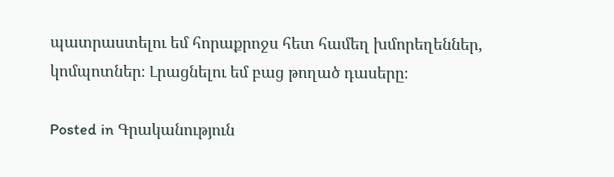պատրաստելու եմ հորաքրոջս հետ համեղ խմորեղեններ, կոմպոտներ։ Լրացնելու եմ բաց թողած դասերը։

Posted in Գրականություն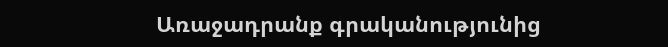Առաջադրանք գրականությունից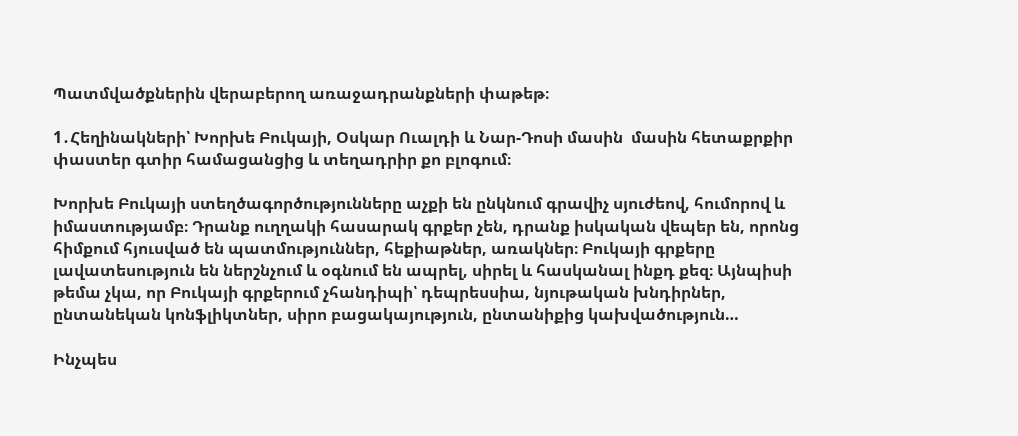Պատմվածքներին վերաբերող առաջադրանքների փաթեթ։

1․Հեղինակների՝ Խորխե Բուկայի, Օսկար Ուալդի և Նար-Դոսի մասին  մասին հետաքրքիր փաստեր գտիր համացանցից և տեղադրիր քո բլոգում։

Խորխե Բուկայի ստեղծագործությունները աչքի են ընկնում գրավիչ սյուժեով, հումորով և իմաստությամբ։ Դրանք ուղղակի հասարակ գրքեր չեն, դրանք իսկական վեպեր են, որոնց հիմքում հյուսված են պատմություններ, հեքիաթներ, առակներ։ Բուկայի գրքերը լավատեսություն են ներշնչում և օգնում են ապրել, սիրել և հասկանալ ինքդ քեզ։ Այնպիսի թեմա չկա, որ Բուկայի գրքերում չհանդիպի՝ դեպրեսսիա, նյութական խնդիրներ, ընտանեկան կոնֆլիկտներ, սիրո բացակայություն, ընտանիքից կախվածություն…

Ինչպես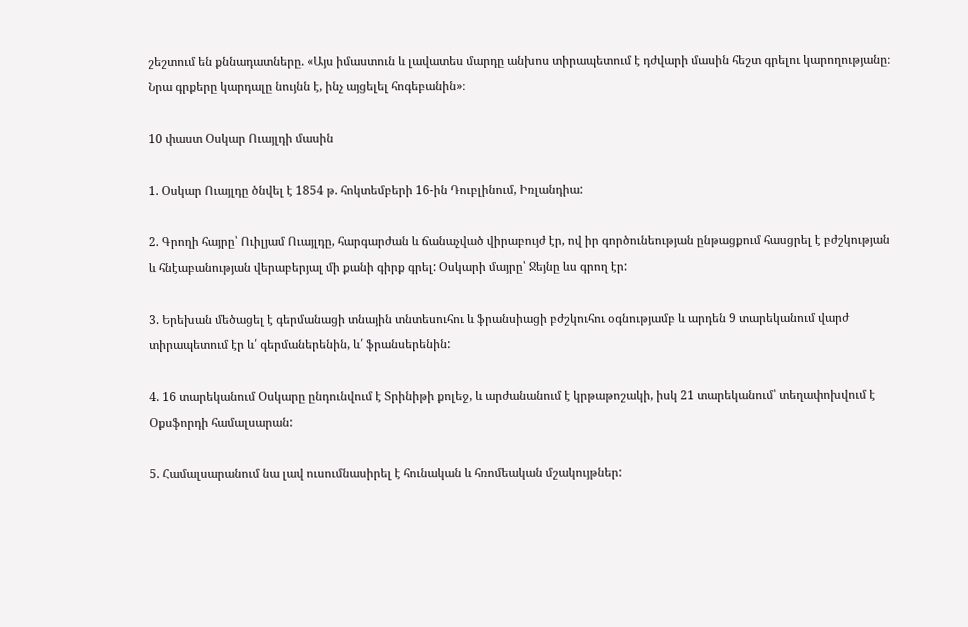շեշտում են քննադատները. «Այս իմաստուն և լավատես մարդը անխոս տիրապետում է դժվարի մասին հեշտ գրելու կարողությանը։ Նրա գրքերը կարդալը նույնն է, ինչ այցելել հոգեբանին»։

10 փաստ Օսկար Ուայլդի մասին

1. Օսկար Ուայլդը ծնվել է 1854 թ. հոկտեմբերի 16-ին Դուբլինում, Իռլանդիա:

2. Գրողի հայրը՝ Ուիլյամ Ուայլդը, հարգարժան և ճանաչված վիրաբույժ էր, ով իր գործունեության ընթացքում հասցրել է բժշկության և հնէաբանության վերաբերյալ մի քանի գիրք գրել: Օսկարի մայրը՝ Ջեյնը ևս գրող էր:

3. Երեխան մեծացել է գերմանացի տնային տնտեսուհու և ֆրանսիացի բժշկուհու օգնությամբ և արդեն 9 տարեկանում վարժ տիրապետում էր և՛ գերմաներենին, և՛ ֆրանսերենին:

4. 16 տարեկանում Օսկարը ընդունվում է Տրինիթի քոլեջ, և արժանանում է կրթաթոշակի, իսկ 21 տարեկանում՝ տեղափոխվում է Օքսֆորդի համալսարան:

5. Համալսարանում նա լավ ուսումնասիրել է հունական և հռոմեական մշակույթներ: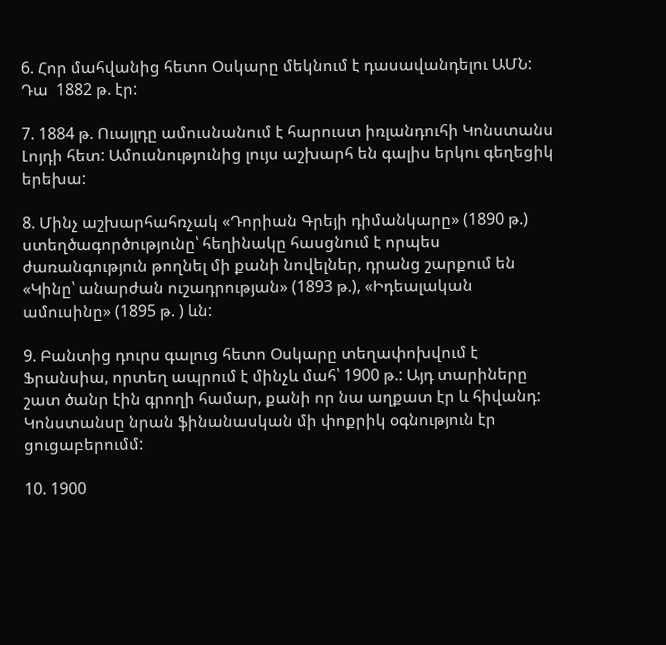6. Հոր մահվանից հետո Օսկարը մեկնում է դասավանդելու ԱՄՆ: Դա  1882 թ. էր:

7. 1884 թ. Ուայլդը ամուսնանում է հարուստ իռլանդուհի Կոնստանս Լոյդի հետ: Ամուսնությունից լույս աշխարհ են գալիս երկու գեղեցիկ երեխա:

8. Մինչ աշխարհահռչակ «Դորիան Գրեյի դիմանկարը» (1890 թ.) ստեղծագործությունը՝ հեղինակը հասցնում է որպես ժառանգություն թողնել մի քանի նովելներ, դրանց շարքում են «Կինը՝ անարժան ուշադրության» (1893 թ.), «Իդեալական ամուսինը» (1895 թ. ) ևն:

9. Բանտից դուրս գալուց հետո Օսկարը տեղափոխվում է Ֆրանսիա, որտեղ ապրում է մինչև մահ՝ 1900 թ.: Այդ տարիները շատ ծանր էին գրողի համար, քանի որ նա աղքատ էր և հիվանդ: Կոնստանսը նրան ֆինանասկան մի փոքրիկ օգնություն էր ցուցաբերումմ:

10. 1900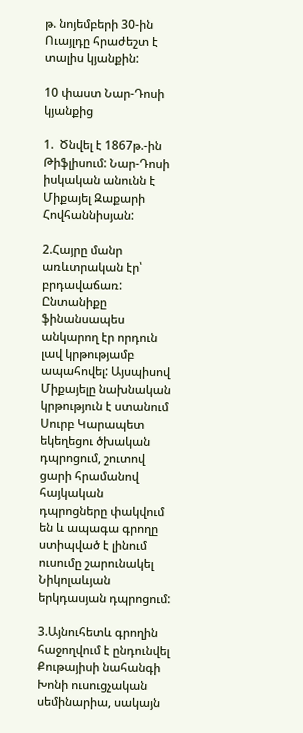թ. նոյեմբերի 30-ին Ուայլդը հրաժեշտ է տալիս կյանքին:

10 փաստ Նար-Դոսի կյանքից

1.  Ծնվել է 1867թ.-ին Թիֆլիսում: Նար-Դոսի իսկական անունն է Միքայել Զաքարի Հովհաննիսյան:

2.Հայրը մանր առևտրական էր՝ բրդավաճառ: Ընտանիքը ֆինանսապես անկարող էր որդուն լավ կրթությամբ ապահովել: Այսպիսով Միքայելը նախնական կրթություն է ստանում Սուրբ Կարապետ եկեղեցու ծխական դպրոցում, շուտով ցարի հրամանով հայկական դպրոցները փակվում են և ապագա գրողը ստիպված է լինում ուսումը շարունակել Նիկոլաևյան երկդասյան դպրոցում:

3.Այնուհետև գրողին հաջողվում է ընդունվել Քութայիսի նահանգի Խոնի ուսուցչական սեմինարիա, սակայն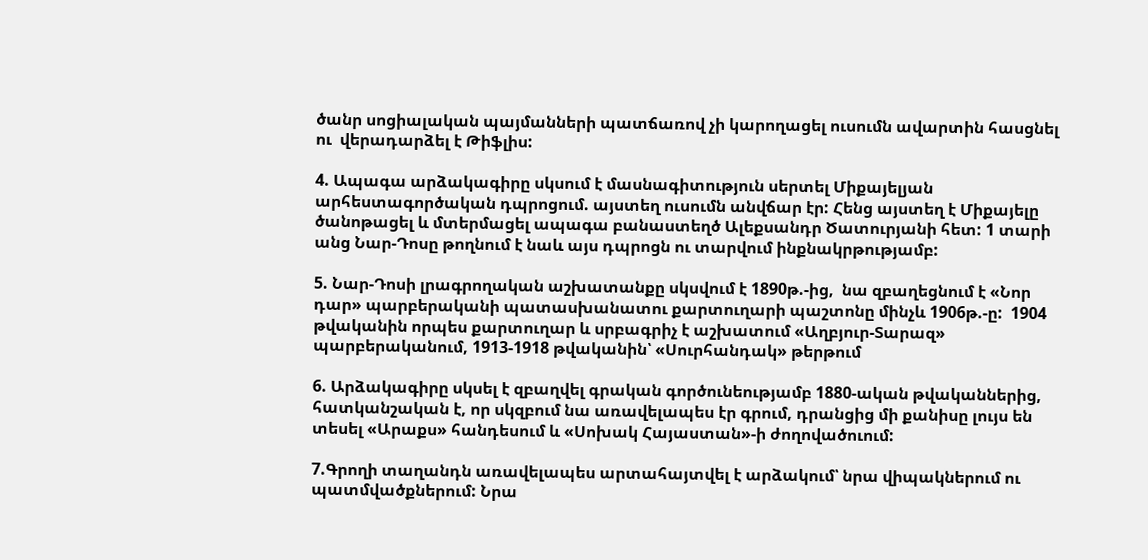ծանր սոցիալական պայմանների պատճառով չի կարողացել ուսումն ավարտին հասցնել ու  վերադարձել է Թիֆլիս:

4. Ապագա արձակագիրը սկսում է մասնագիտություն սերտել Միքայելյան արհեստագործական դպրոցում. այստեղ ուսումն անվճար էր: Հենց այստեղ է Միքայելը ծանոթացել և մտերմացել ապագա բանաստեղծ Ալեքսանդր Ծատուրյանի հետ: 1 տարի անց Նար-Դոսը թողնում է նաև այս դպրոցն ու տարվում ինքնակրթությամբ:

5. Նար-Դոսի լրագրողական աշխատանքը սկսվում է 1890թ.-ից,  նա զբաղեցնում է «Նոր դար» պարբերականի պատասխանատու քարտուղարի պաշտոնը մինչև 1906թ.-ը:  1904 թվականին որպես քարտուղար և սրբագրիչ է աշխատում «Աղբյուր-Տարազ» պարբերականում, 1913-1918 թվականին՝ «Սուրհանդակ» թերթում

6. Արձակագիրը սկսել է զբաղվել գրական գործունեությամբ 1880-ական թվականներից, հատկանշական է, որ սկզբում նա առավելապես էր գրում, դրանցից մի քանիսը լույս են տեսել «Արաքս» հանդեսում և «Սոխակ Հայաստան»-ի ժողովածուում:

7.Գրողի տաղանդն առավելապես արտահայտվել է արձակում՝ նրա վիպակներում ու պատմվածքներում: Նրա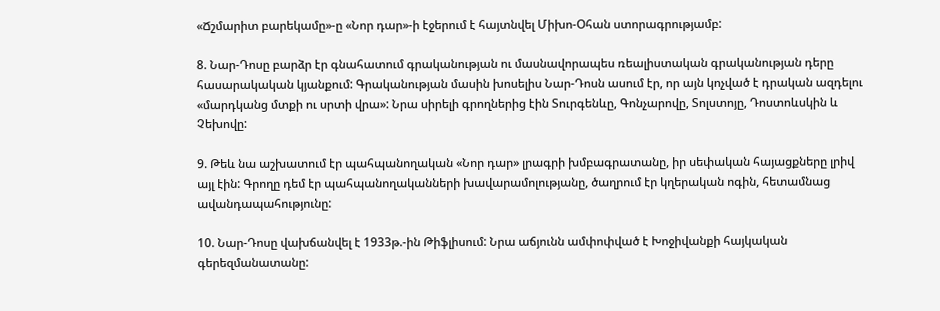«Ճշմարիտ բարեկամը»-ը «Նոր դար»-ի էջերում է հայտնվել Միխո-Օհան ստորագրությամբ:

8. Նար-Դոսը բարձր էր գնահատում գրականության ու մասնավորապես ռեալիստական գրականության դերը հասարակական կյանքում: Գրականության մասին խոսելիս Նար-Դոսն ասում էր, որ այն կոչված է դրական ազդելու  «մարդկանց մտքի ու սրտի վրա»: Նրա սիրելի գրողներից էին Տուրգենևը, Գոնչարովը, Տոլստոյը, Դոստոևսկին և Չեխովը:

9. Թեև նա աշխատում էր պահպանողական «Նոր դար» լրագրի խմբագրատանը, իր սեփական հայացքները լրիվ այլ էին: Գրողը դեմ էր պահպանողականների խավարամոլությանը, ծաղրում էր կղերական ոգին, հետամնաց ավանդապահությունը:

10. Նար-Դոսը վախճանվել է 1933թ.-ին Թիֆլիսում: Նրա աճյունն ամփոփված է Խոջիվանքի հայկական գերեզմանատանը: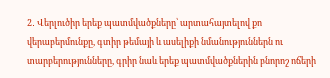2․ Վերլուծիր երեք պատմվածքները՝ արտահայտելով քո վերաբերմունքը, գտիր թեմայի և ասելիքի նմանություններն ու տարբերությունները, գրիր նաև երեք պատմվածքներին բնորոշ ոճերի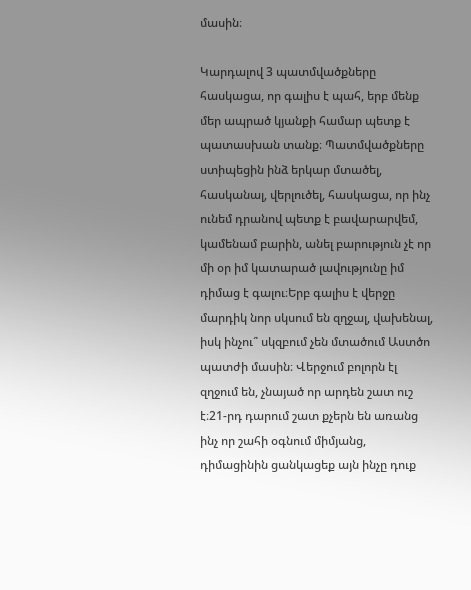մասին։

Կարդալով 3 պատմվածքները հասկացա, որ գալիս է պահ, երբ մենք մեր ապրած կյանքի համար պետք է պատասխան տանք։ Պատմվածքները ստիպեցին ինձ երկար մտածել, հասկանալ, վերլուծել, հասկացա, որ ինչ ունեմ դրանով պետք է բավարարվեմ, կամենամ բարին, անել բարություն չէ որ մի օր իմ կատարած լավությունը իմ դիմաց է գալու։Երբ գալիս է վերջը մարդիկ նոր սկսում են զղջալ, վախենալ, իսկ ինչու՞ սկզբում չեն մտածում Աստծո պատժի մասին։ Վերջում բոլորն էլ զղջում են, չնայած որ արդեն շատ ուշ է։21-րդ դարում շատ քչերն են առանց ինչ որ շահի օգնում միմյանց, դիմացինին ցանկացեք այն ինչը դուք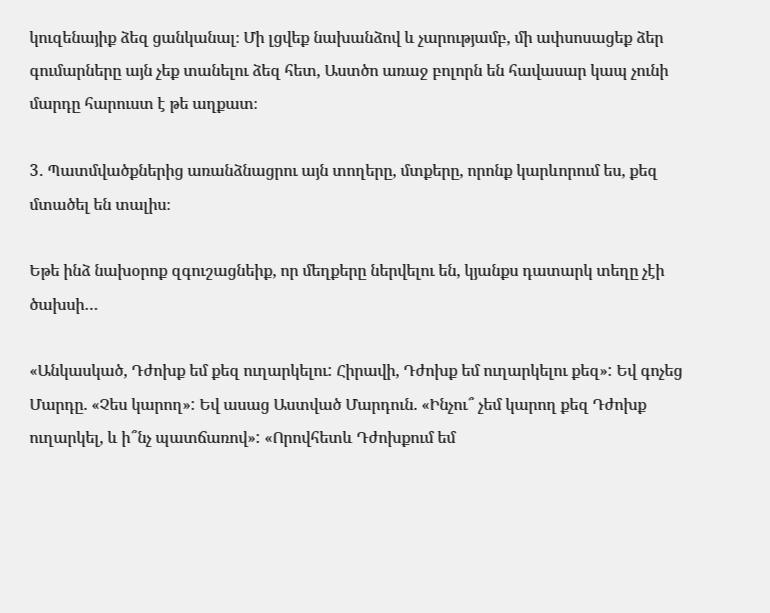կուզենայիք ձեզ ցանկանալ։ Մի լցվեք նախանձով և չարությամբ, մի ափսոսացեք ձեր գումարները այն չեք տանելու ձեզ հետ, Աստծո առաջ բոլորն են հավասար կապ չունի մարդը հարուստ է թե աղքատ։

3․ Պատմվածքներից առանձնացրու այն տողերը, մտքերը, որոնք կարևորում ես, քեզ մտածել են տալիս։

Եթե ինձ նախօրոք զգուշացնեիք, որ մեղքերը ներվելու են, կյանքս դատարկ տեղը չէի ծախսի…

«Անկասկած, Դժոխք եմ քեզ ուղարկելու: Հիրավի, Դժոխք եմ ուղարկելու քեզ»: Եվ գոչեց Մարդը. «Չես կարող»: Եվ ասաց Աստված Մարդուն. «Ինչու՞ չեմ կարող քեզ Դժոխք ուղարկել, և ի՞նչ պատճառով»: «Որովհետև Դժոխքում եմ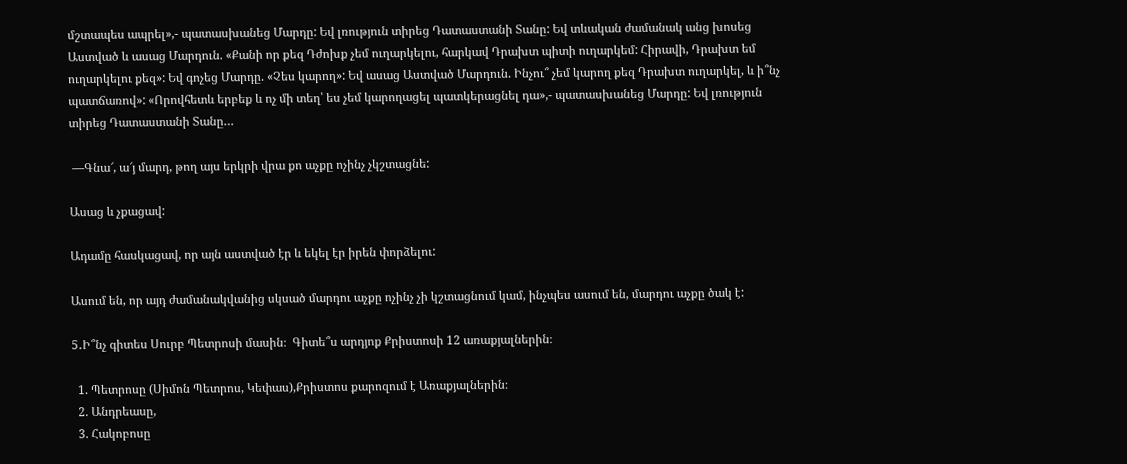մշտապես ապրել»,- պատասխանեց Մարդը: Եվ լռություն տիրեց Դատաստանի Տանը: Եվ տևական ժամանակ անց խոսեց Աստված և ասաց Մարդուն. «Քանի որ քեզ Դժոխք չեմ ուղարկելու, հարկավ Դրախտ պիտի ուղարկեմ: Հիրավի, Դրախտ եմ ուղարկելու քեզ»: Եվ գոչեց Մարդը. «Չես կարող»: Եվ ասաց Աստված Մարդուն. Ինչու՞ չեմ կարող քեզ Դրախտ ուղարկել, և ի՞նչ պատճառով»: «Որովհետև երբեք և ոչ մի տեղ՝ ես չեմ կարողացել պատկերացնել դա»,- պատասխանեց Մարդը: Եվ լռություն տիրեց Դատաստանի Տանը…

 —Գնա՜, ա՜յ մարդ, թող այս երկրի վրա քո աչքը ոչինչ չկշտացնե:

Ասաց և չքացավ:

Ադամը հասկացավ, որ այն աստված էր և եկել էր իրեն փորձելու:

Ասում են, որ այդ ժամանակվանից սկսած մարդու աչքը ոչինչ չի կշտացնում կամ, ինչպես ասում են, մարդու աչքը ծակ է:

5․Ի՞նչ գիտես Սուրբ Պետրոսի մասին։  Գիտե՞ս արդյոք Քրիստոսի 12 առաքյալներին։

  1. Պետրոսը (Սիմոն Պետրոս, Կեփաս),Քրիստոս քարոզում է Առաքյալներին։
  2. Անդրեասը,
  3. Հակոբոսը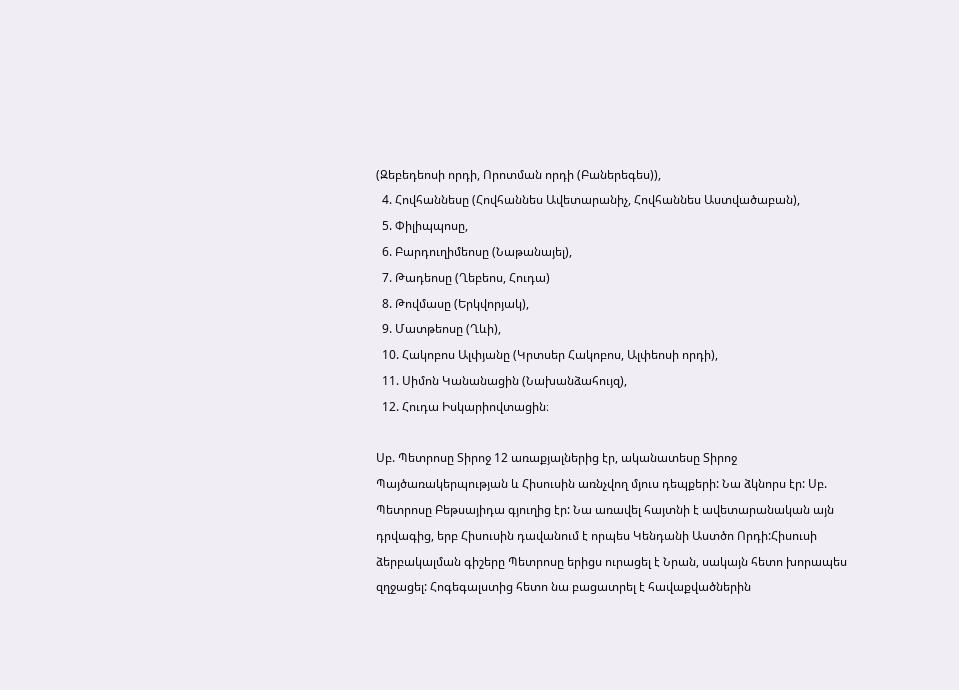(Զեբեդեոսի որդի, Որոտման որդի (Բաներեգես)),
  4. Հովհաննեսը (Հովհաննես Ավետարանիչ, Հովհաննես Աստվածաբան),
  5. Փիլիպպոսը,
  6. Բարդուղիմեոսը (Նաթանայել),
  7. Թադեոսը (Ղեբեոս, Հուդա)
  8. Թովմասը (Երկվորյակ),
  9. Մատթեոսը (Ղևի),
  10. Հակոբոս Ալփյանը (Կրտսեր Հակոբոս, Ալփեոսի որդի),
  11. Սիմոն Կանանացին (Նախանձահույզ),
  12. Հուդա Իսկարիովտացին։

Սբ. Պետրոսը Տիրոջ 12 առաքյալներից էր, ականատեսը Տիրոջ Պայծառակերպության և Հիսուսին առնչվող մյուս դեպքերի: Նա ձկնորս էր: Սբ. Պետրոսը Բեթսայիդա գյուղից էր: Նա առավել հայտնի է ավետարանական այն դրվագից, երբ Հիսուսին դավանում է որպես Կենդանի Աստծո Որդի:Հիսուսի ձերբակալման գիշերը Պետրոսը երիցս ուրացել է Նրան, սակայն հետո խորապես զղջացել: Հոգեգալստից հետո նա բացատրել է հավաքվածներին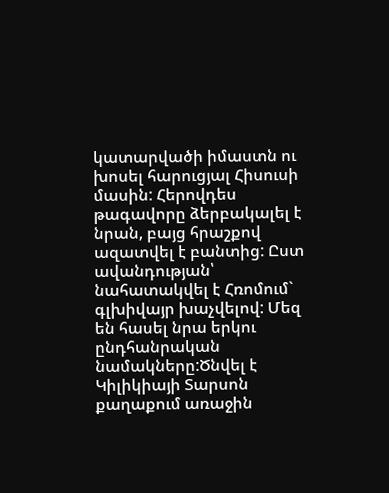կատարվածի իմաստն ու խոսել հարուցյալ Հիսուսի մասին: Հերովդես թագավորը ձերբակալել է նրան, բայց հրաշքով ազատվել է բանտից: Ըստ ավանդության՝ նահատակվել է Հռոմում`   գլխիվայր խաչվելով: Մեզ են հասել նրա երկու ընդհանրական նամակները:Ծնվել է Կիլիկիայի Տարսոն քաղաքում առաջին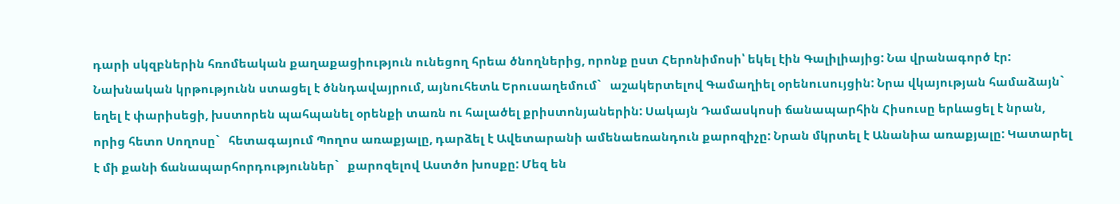դարի սկզբներին հռոմեական քաղաքացիություն ունեցող հրեա ծնողներից, որոնք ըստ Հերոնիմոսի՝ եկել էին Գալիլիայից: Նա վրանագործ էր: Նախնական կրթությունն ստացել է ծննդավայրում, այնուհետև Երուսաղեմում`   աշակերտելով Գամաղիել օրենուսույցին: Նրա վկայության համաձայն`   եղել է փարիսեցի, խստորեն պահպանել օրենքի տառն ու հալածել քրիստոնյաներին: Սակայն Դամասկոսի ճանապարհին Հիսուսը երևացել է նրան, որից հետո Սողոսը`   հետագայում Պողոս առաքյալը, դարձել է Ավետարանի ամենաեռանդուն քարոզիչը: Նրան մկրտել է Անանիա առաքյալը: Կատարել է մի քանի ճանապարհորդություններ`   քարոզելով Աստծո խոսքը: Մեզ են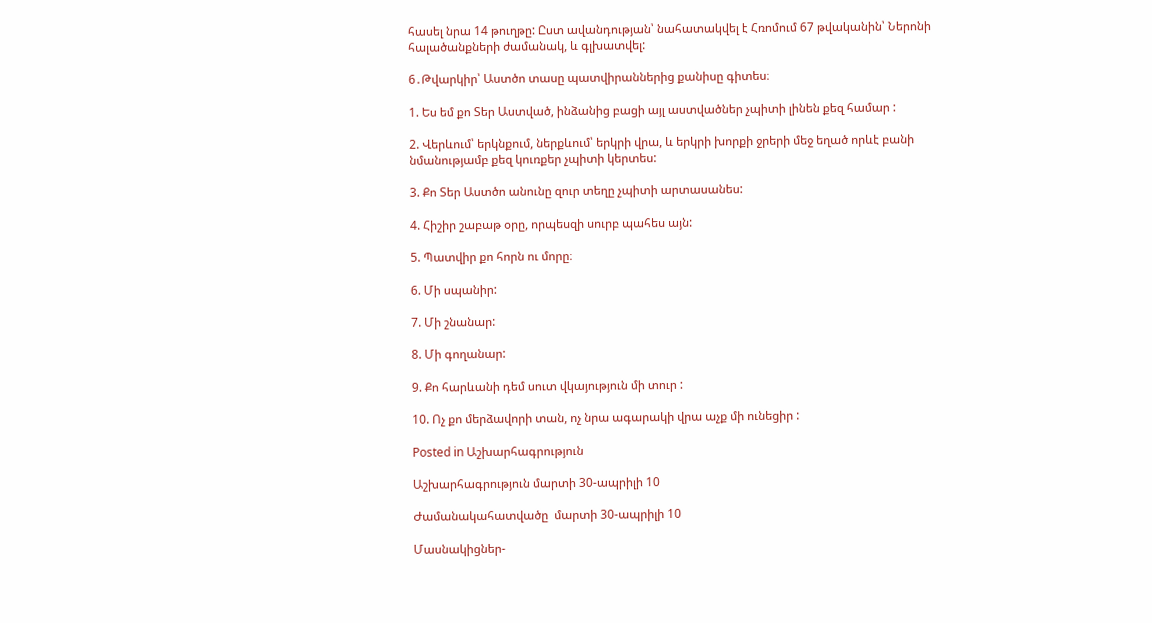հասել նրա 14 թուղթը: Ըստ ավանդության՝ նահատակվել է Հռոմում 67 թվականին՝ Ներոնի հալածանքների ժամանակ, և գլխատվել:

6․Թվարկիր՝ Աստծո տասը պատվիրաններից քանիսը գիտես։

1. Ես եմ քո Տեր Աստված, ինձանից բացի այլ աստվածներ չպիտի լինեն քեզ համար :

2. Վերևում՝ երկնքում, ներքևում՝ երկրի վրա, և երկրի խորքի ջրերի մեջ եղած որևէ բանի նմանությամբ քեզ կուռքեր չպիտի կերտես:

3. Քո Տեր Աստծո անունը զուր տեղը չպիտի արտասանես:

4. Հիշիր շաբաթ օրը, որպեսզի սուրբ պահես այն:

5. Պատվիր քո հորն ու մորը։

6. Մի սպանիր:

7. Մի շնանար:

8. Մի գողանար:

9. Քո հարևանի դեմ սուտ վկայություն մի տուր :

10. Ոչ քո մերձավորի տան, ոչ նրա ագարակի վրա աչք մի ունեցիր :

Posted in Աշխարհագրություն

Աշխարհագրություն մարտի 30-ապրիլի 10

Ժամանակահատվածը  մարտի 30-ապրիլի 10

Մասնակիցներ-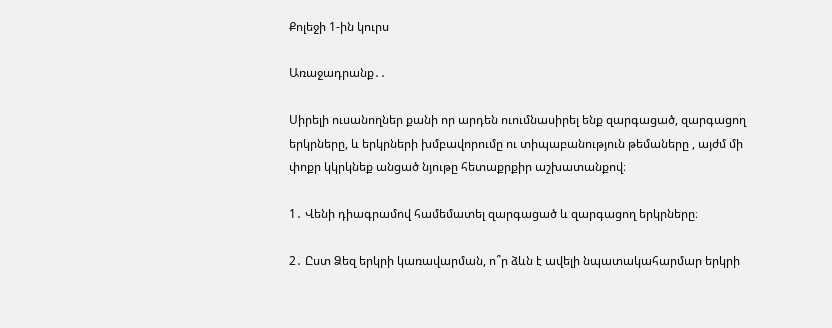Քոլեջի 1-ին կուրս

Առաջադրանք․․

Սիրելի ուսանողներ քանի որ արդեն ուումնասիրել ենք զարգացած, զարգացող երկրները, և երկրների խմբավորումը ու տիպաբանություն թեմաները , այժմ մի փոքր կկրկնեք անցած նյութը հետաքրքիր աշխատանքով։

1․ Վենի դիագրամով համեմատել զարգացած և զարգացող երկրները։

2․ Ըստ Ձեզ երկրի կառավարման, ո՞ր ձևն է ավելի նպատակահարմար երկրի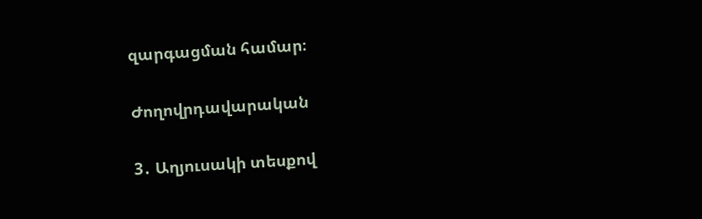զարգացման համար։

Ժողովրդավարական

3․ Աղյուսակի տեսքով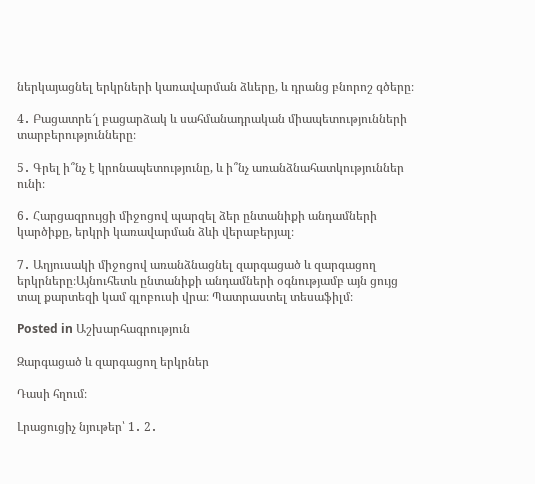ներկայացնել երկրների կառավարման ձևերը, և դրանց բնորոշ գծերը։

4․ Բացատրե՜լ բացարձակ և սահմանադրական միապետությունների տարբերությունները։

5․ Գրել ի՞նչ է կրոնապետությունը, և ի՞նչ առանձնահատկություններ ունի։

6․ Հարցազրույցի միջոցով պարզել ձեր ընտանիքի անդամների կարծիքը, երկրի կառավարման ձևի վերաբերյալ։

7․ Աղյուսակի միջոցով առանձնացնել զարգացած և զարգացող երկրները։Այնուհետև ընտանիքի անդամների օգնությամբ այն ցույց տալ քարտեզի կամ գլոբուսի վրա։ Պատրաստել տեսաֆիլմ։

Posted in Աշխարհագրություն

Զարգացած և զարգացող երկրներ

Դասի հղում։

Լրացուցիչ նյութեր՝ 1․ 2․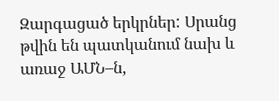Զարգացած երկրներ: Սրանց թվին են պատկանում նախ և առաջ ԱՄՆ–ն,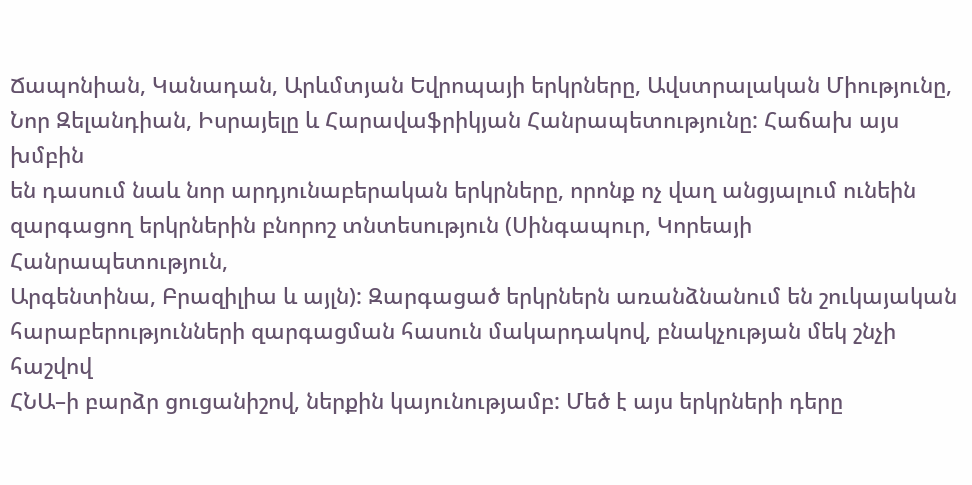Ճապոնիան, Կանադան, Արևմտյան Եվրոպայի երկրները, Ավստրալական Միությունը,
Նոր Զելանդիան, Իսրայելը և Հարավաֆրիկյան Հանրապետությունը: Հաճախ այս խմբին
են դասում նաև նոր արդյունաբերական երկրները, որոնք ոչ վաղ անցյալում ունեին
զարգացող երկրներին բնորոշ տնտեսություն (Սինգապուր, Կորեայի Հանրապետություն,
Արգենտինա, Բրազիլիա և այլն): Զարգացած երկրներն առանձնանում են շուկայական
հարաբերությունների զարգացման հասուն մակարդակով, բնակչության մեկ շնչի հաշվով
ՀՆԱ–ի բարձր ցուցանիշով, ներքին կայունությամբ: Մեծ է այս երկրների դերը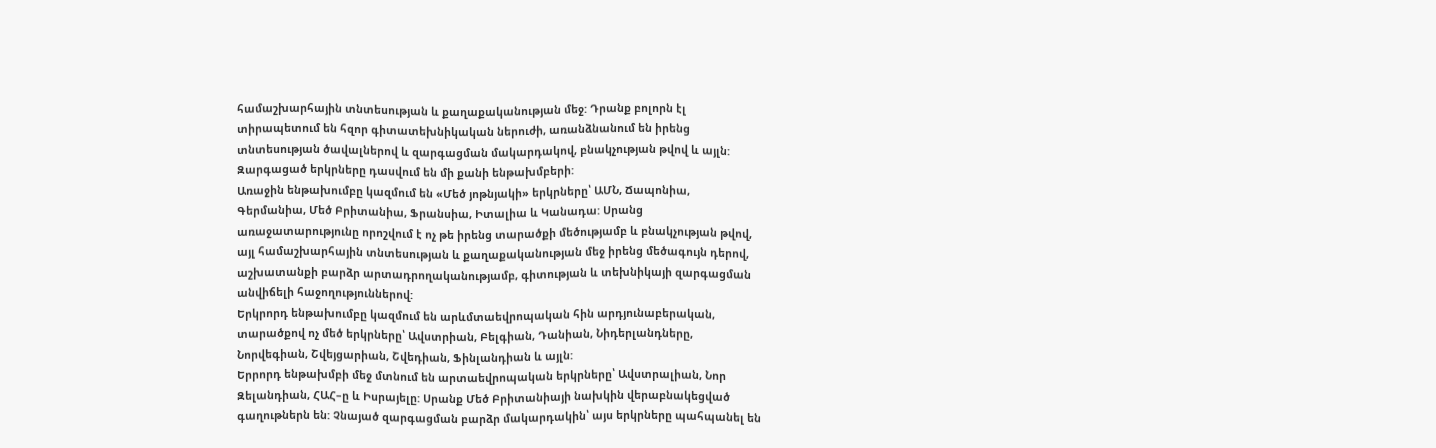համաշխարհային տնտեսության և քաղաքականության մեջ: Դրանք բոլորն էլ
տիրապետում են հզոր գիտատեխնիկական ներուժի, առանձնանում են իրենց
տնտեսության ծավալներով և զարգացման մակարդակով, բնակչության թվով և այլն:
Զարգացած երկրները դասվում են մի քանի ենթախմբերի:
Առաջին ենթախումբը կազմում են «Մեծ յոթնյակի» երկրները՝ ԱՄՆ, Ճապոնիա,
Գերմանիա, Մեծ Բրիտանիա, Ֆրանսիա, Իտալիա և Կանադա: Սրանց
առաջատարությունը որոշվում է ոչ թե իրենց տարածքի մեծությամբ և բնակչության թվով,
այլ համաշխարհային տնտեսության և քաղաքականության մեջ իրենց մեծագույն դերով,
աշխատանքի բարձր արտադրողականությամբ, գիտության և տեխնիկայի զարգացման
անվիճելի հաջողություններով:
Երկրորդ ենթախումբը կազմում են արևմտաեվրոպական հին արդյունաբերական,
տարածքով ոչ մեծ երկրները՝ Ավստրիան, Բելգիան, Դանիան, Նիդերլանդները,
Նորվեգիան, Շվեյցարիան, Շվեդիան, Ֆինլանդիան և այլն:
Երրորդ ենթախմբի մեջ մտնում են արտաեվրոպական երկրները՝ Ավստրալիան, Նոր
Զելանդիան, ՀԱՀ–ը և Իսրայելը: Սրանք Մեծ Բրիտանիայի նախկին վերաբնակեցված
գաղութներն են: Չնայած զարգացման բարձր մակարդակին՝ այս երկրները պահպանել են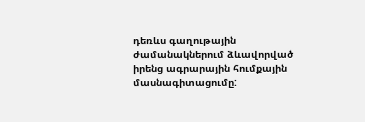դեռևս գաղութային ժամանակներում ձևավորված իրենց ագրարային հումքային
մասնագիտացումը: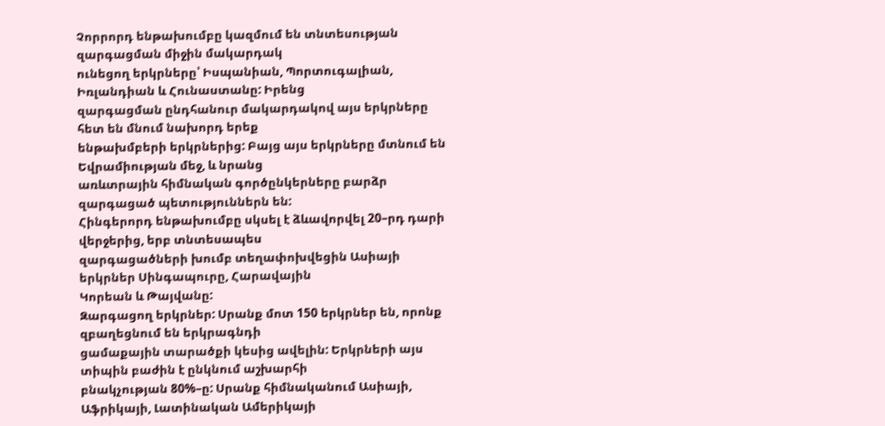Չորրորդ ենթախումբը կազմում են տնտեսության զարգացման միջին մակարդակ
ունեցող երկրները՝ Իսպանիան, Պորտուգալիան, Իռլանդիան և Հունաստանը: Իրենց
զարգացման ընդհանուր մակարդակով այս երկրները հետ են մնում նախորդ երեք
ենթախմբերի երկրներից: Բայց այս երկրները մտնում են Եվրամիության մեջ, և նրանց
առևտրային հիմնական գործընկերները բարձր զարգացած պետություններն են:
Հինգերորդ ենթախումբը սկսել է ձևավորվել 20–րդ դարի վերջերից, երբ տնտեսապես
զարգացածների խումբ տեղափոխվեցին Ասիայի երկրներ Սինգապուրը, Հարավային
Կորեան և Թայվանը:
Զարգացող երկրներ: Սրանք մոտ 150 երկրներ են, որոնք զբաղեցնում են երկրագնդի
ցամաքային տարածքի կեսից ավելին: Երկրների այս տիպին բաժին է ընկնում աշխարհի
բնակչության 80%–ը: Սրանք հիմնականում Ասիայի, Աֆրիկայի, Լատինական Ամերիկայի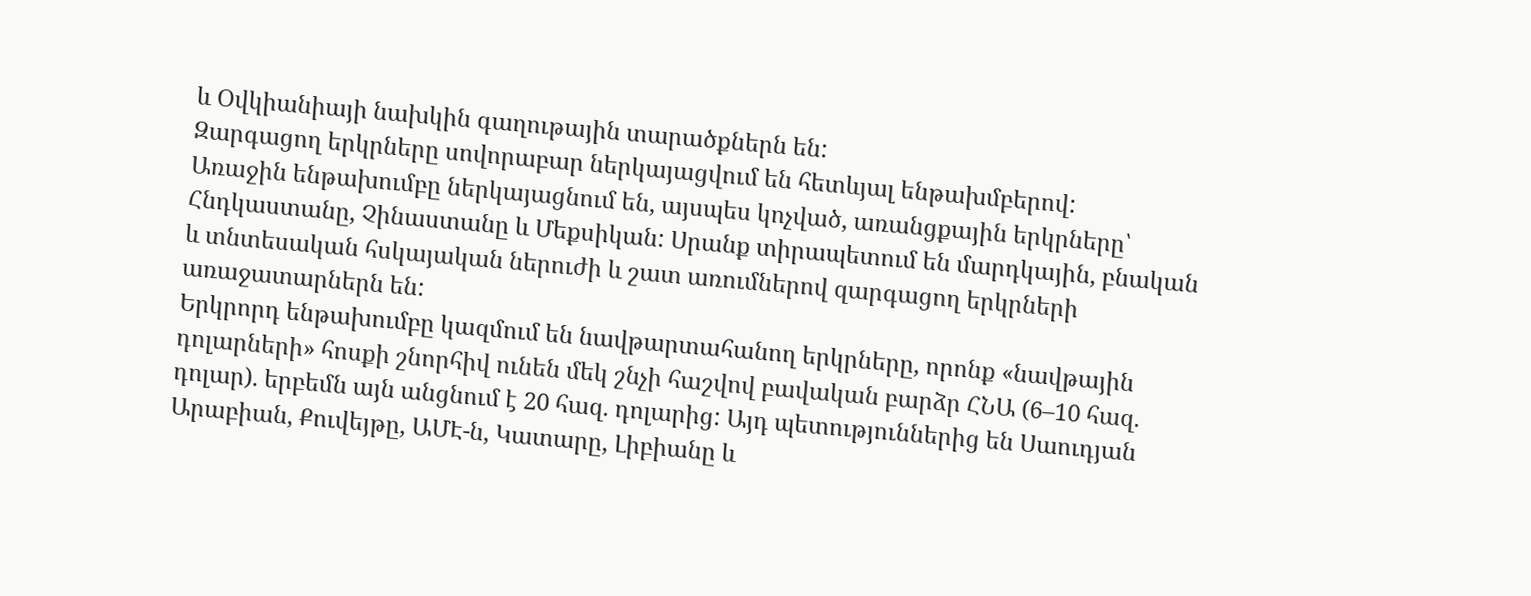և Օվկիանիայի նախկին գաղութային տարածքներն են:
Զարգացող երկրները սովորաբար ներկայացվում են հետևյալ ենթախմբերով:
Առաջին ենթախումբը ներկայացնում են, այսպես կոչված, առանցքային երկրները՝
Հնդկաստանը, Չինաստանը և Մեքսիկան: Սրանք տիրապետում են մարդկային, բնական
և տնտեսական հսկայական ներուժի և շատ առումներով զարգացող երկրների
առաջատարներն են:
Երկրորդ ենթախումբը կազմում են նավթարտահանող երկրները, որոնք «նավթային
դոլարների» հոսքի շնորհիվ ունեն մեկ շնչի հաշվով բավական բարձր ՀՆԱ (6–10 հազ.
դոլար). երբեմն այն անցնում է 20 հազ. դոլարից: Այդ պետություններից են Սաուդյան
Արաբիան, Քուվեյթը, ԱՄԷ-ն, Կատարը, Լիբիանը և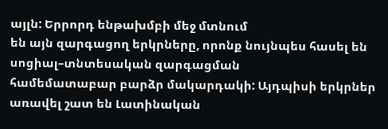այլն: Երրորդ ենթախմբի մեջ մտնում
են այն զարգացող երկրները, որոնք նույնպես հասել են սոցիալ–տնտեսական զարգացման
համեմատաբար բարձր մակարդակի: Այդպիսի երկրներ առավել շատ են Լատինական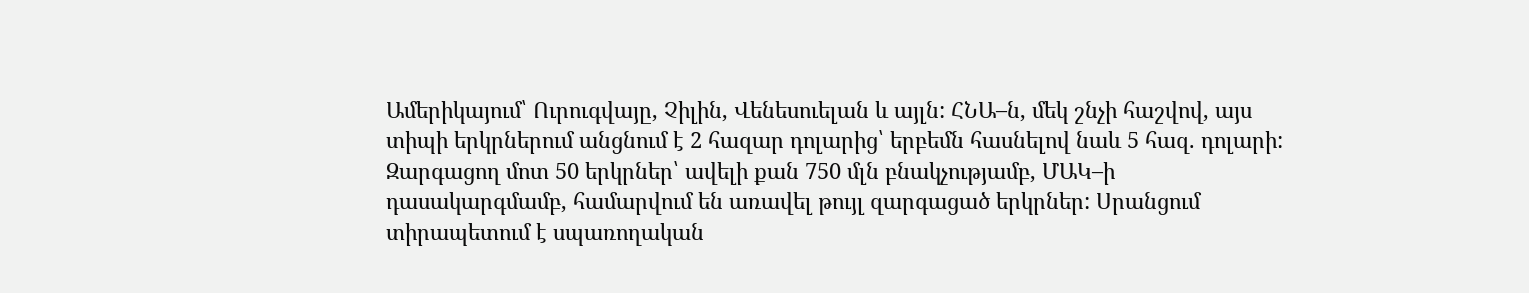Ամերիկայում՝ Ուրուգվայը, Չիլին, Վենեսուելան և այլն: ՀՆԱ–ն, մեկ շնչի հաշվով, այս
տիպի երկրներում անցնում է 2 հազար դոլարից՝ երբեմն հասնելով նաև 5 հազ. դոլարի:
Զարգացող մոտ 50 երկրներ՝ ավելի քան 750 մլն բնակչությամբ, ՄԱԿ–ի
դասակարգմամբ, համարվում են առավել թույլ զարգացած երկրներ: Սրանցում
տիրապետում է սպառողական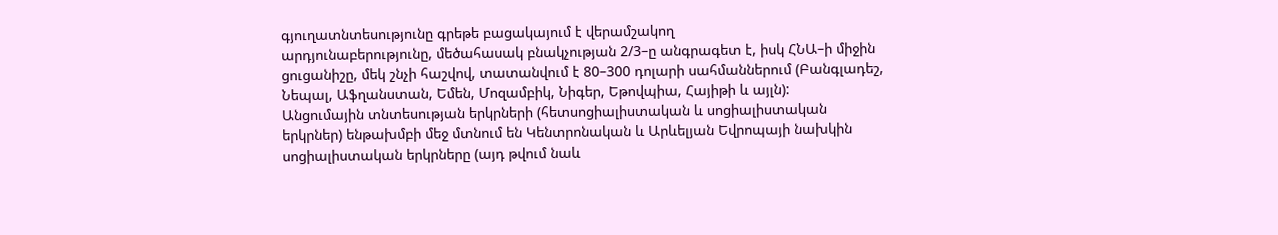գյուղատնտեսությունը գրեթե բացակայում է վերամշակող
արդյունաբերությունը, մեծահասակ բնակչության 2/3–ը անգրագետ է, իսկ ՀՆԱ–ի միջին
ցուցանիշը, մեկ շնչի հաշվով, տատանվում է 80–300 դոլարի սահմաններում (Բանգլադեշ,
Նեպալ, Աֆղանստան, Եմեն, Մոզամբիկ, Նիգեր, Եթովպիա, Հայիթի և այլն):
Անցումային տնտեսության երկրների (հետսոցիալիստական և սոցիալիստական
երկրներ) ենթախմբի մեջ մտնում են Կենտրոնական և Արևելյան Եվրոպայի նախկին
սոցիալիստական երկրները (այդ թվում նաև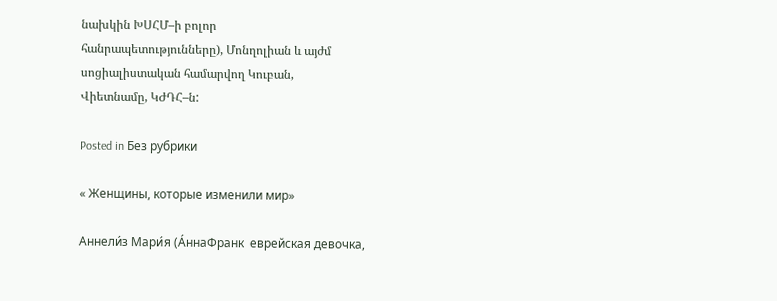նախկին ԽՍՀՄ–ի բոլոր
հանրապետությունները), Մոնղոլիան և այժմ սոցիալիստական համարվող Կուբան,
Վիետնամը, ԿԺԴՀ–ն:

Posted in Без рубрики

« Женщины, которые изменили мир»

Аннели́з Мари́я (А́ннаФранк  еврейская девочка,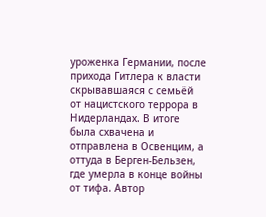уроженка Германии, после прихода Гитлера к власти скрывавшаяся с семьёй от нацистского террора в Нидерландах. В итоге была схвачена и отправлена в Освенцим, а оттуда в Берген-Бельзен, где умерла в конце войны от тифа. Автор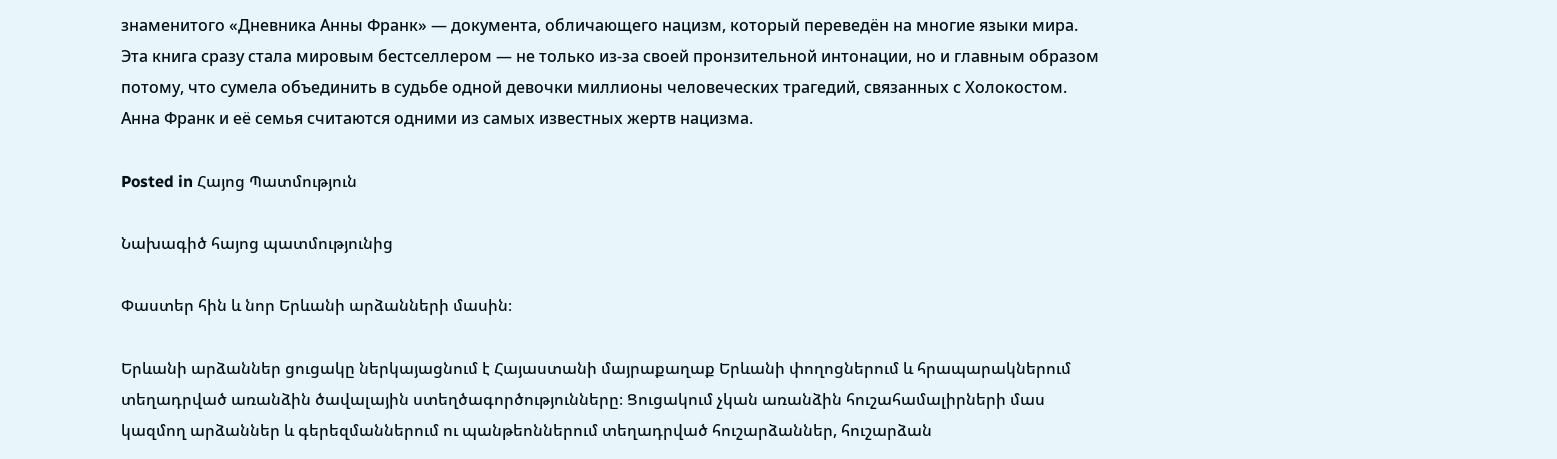знаменитого «Дневника Анны Франк» — документа, обличающего нацизм, который переведён на многие языки мира. Эта книга сразу стала мировым бестселлером — не только из-за своей пронзительной интонации, но и главным образом потому, что сумела объединить в судьбе одной девочки миллионы человеческих трагедий, связанных с Холокостом. Анна Франк и её семья считаются одними из самых известных жертв нацизма.

Posted in Հայոց Պատմություն

Նախագիծ հայոց պատմությունից

Փաստեր հին և նոր Երևանի արձանների մասին։

Երևանի արձաններ ցուցակը ներկայացնում է Հայաստանի մայրաքաղաք Երևանի փողոցներում և հրապարակներում տեղադրված առանձին ծավալային ստեղծագործությունները։ Ցուցակում չկան առանձին հուշահամալիրների մաս կազմող արձաններ և գերեզմաններում ու պանթեոններում տեղադրված հուշարձաններ, հուշարձան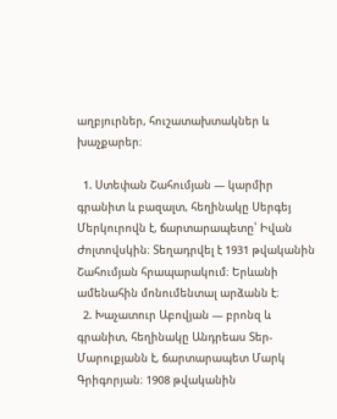աղբյուրներ, հուշատախտակներ և խաչքարեր։

  1. Ստեփան Շահումյան — կարմիր գրանիտ և բազալտ, հեղինակը Սերգեյ Մերկուրովն է, ճարտարապետը՝ Իվան Ժոլտովսկին։ Տեղադրվել է 1931 թվականին Շահումյան հրապարակում։ Երևանի ամենահին մոնումենտալ արձանն է։
  2. Խաչատուր Աբովյան — բրոնզ և գրանիտ, հեղինակը Անդրեաս Տեր-Մարուքյանն է, ճարտարապետ Մարկ Գրիգորյան։ 1908 թվականին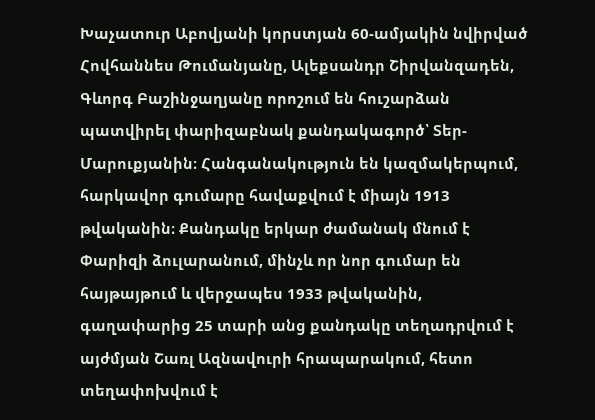Խաչատուր Աբովյանի կորստյան 60-ամյակին նվիրված Հովհաննես Թումանյանը, Ալեքսանդր Շիրվանզադեն, Գևորգ Բաշինջաղյանը որոշում են հուշարձան պատվիրել փարիզաբնակ քանդակագործ՝ Տեր-Մարուքյանին։ Հանգանակություն են կազմակերպում, հարկավոր գումարը հավաքվում է միայն 1913 թվականին։ Քանդակը երկար ժամանակ մնում է Փարիզի ձուլարանում, մինչև որ նոր գումար են հայթայթում և վերջապես 1933 թվականին, գաղափարից 25 տարի անց քանդակը տեղադրվում է այժմյան Շառլ Ազնավուրի հրապարակում, հետո տեղափոխվում է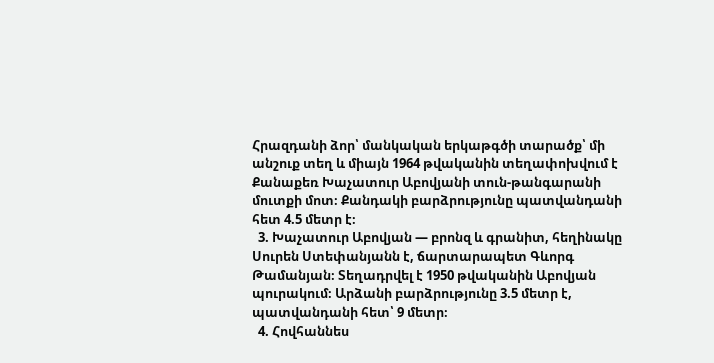Հրազդանի ձոր՝ մանկական երկաթգծի տարածք՝ մի անշուք տեղ և միայն 1964 թվականին տեղափոխվում է Քանաքեռ Խաչատուր Աբովյանի տուն-թանգարանի մուտքի մոտ։ Քանդակի բարձրությունը պատվանդանի հետ 4.5 մետր է։
  3. Խաչատուր Աբովյան — բրոնզ և գրանիտ, հեղինակը Սուրեն Ստեփանյանն է, ճարտարապետ Գևորգ Թամանյան։ Տեղադրվել է 1950 թվականին Աբովյան պուրակում։ Արձանի բարձրությունը 3.5 մետր է, պատվանդանի հետ՝ 9 մետր։
  4. Հովհաննես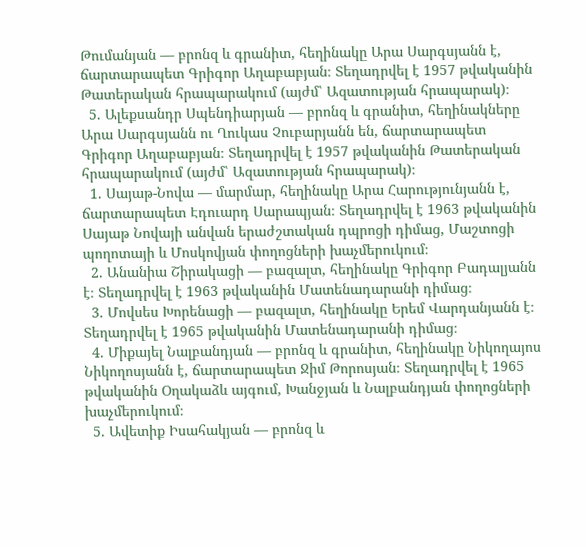Թումանյան — բրոնզ և գրանիտ, հեղինակը Արա Սարգսյանն է, ճարտարապետ Գրիգոր Աղաբաբյան։ Տեղադրվել է 1957 թվականին Թատերական հրապարակում (այժմ՝ Ազատության հրապարակ)։
  5. Ալեքսանդր Սպենդիարյան — բրոնզ և գրանիտ, հեղինակները Արա Սարգսյանն ու Ղուկաս Չուբարյանն են, ճարտարապետ Գրիգոր Աղաբաբյան։ Տեղադրվել է 1957 թվականին Թատերական հրապարակում (այժմ՝ Ազատության հրապարակ)։
  1. Սայաթ-Նովա — մարմար, հեղինակը Արա Հարությունյանն է, ճարտարապետ Էդուարդ Սարապյան։ Տեղադրվել է 1963 թվականին Սայաթ Նովայի անվան երաժշտական դպրոցի դիմաց, Մաշտոցի պողոտայի և Մոսկովյան փողոցների խաչմերուկում։
  2. Անանիա Շիրակացի — բազալտ, հեղինակը Գրիգոր Բադալյանն է։ Տեղադրվել է 1963 թվականին Մատենադարանի դիմաց։
  3. Մովսես Խորենացի — բազալտ, հեղինակը Երեմ Վարդանյանն է։ Տեղադրվել է 1965 թվականին Մատենադարանի դիմաց։
  4. Միքայել Նալբանդյան — բրոնզ և գրանիտ, հեղինակը Նիկողայոս Նիկողոսյանն է, ճարտարապետ Ջիմ Թորոսյան։ Տեղադրվել է 1965 թվականին Օղակաձև այգում, Խանջյան և Նալբանդյան փողոցների խաչմերուկում։
  5. Ավետիք Իսահակյան — բրոնզ և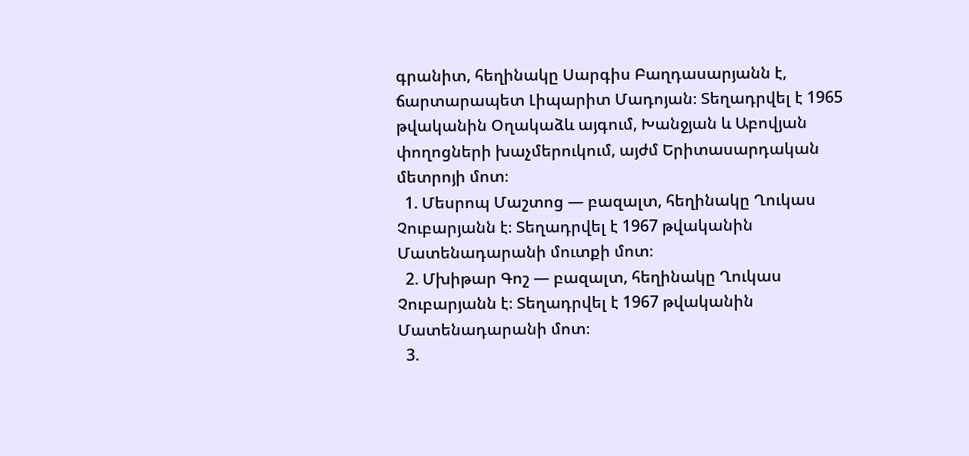գրանիտ, հեղինակը Սարգիս Բաղդասարյանն է, ճարտարապետ Լիպարիտ Մադոյան։ Տեղադրվել է 1965 թվականին Օղակաձև այգում, Խանջյան և Աբովյան փողոցների խաչմերուկում, այժմ Երիտասարդական մետրոյի մոտ։
  1. Մեսրոպ Մաշտոց — բազալտ, հեղինակը Ղուկաս Չուբարյանն է։ Տեղադրվել է 1967 թվականին Մատենադարանի մուտքի մոտ։
  2. Մխիթար Գոշ — բազալտ, հեղինակը Ղուկաս Չուբարյանն է։ Տեղադրվել է 1967 թվականին Մատենադարանի մոտ։
  3.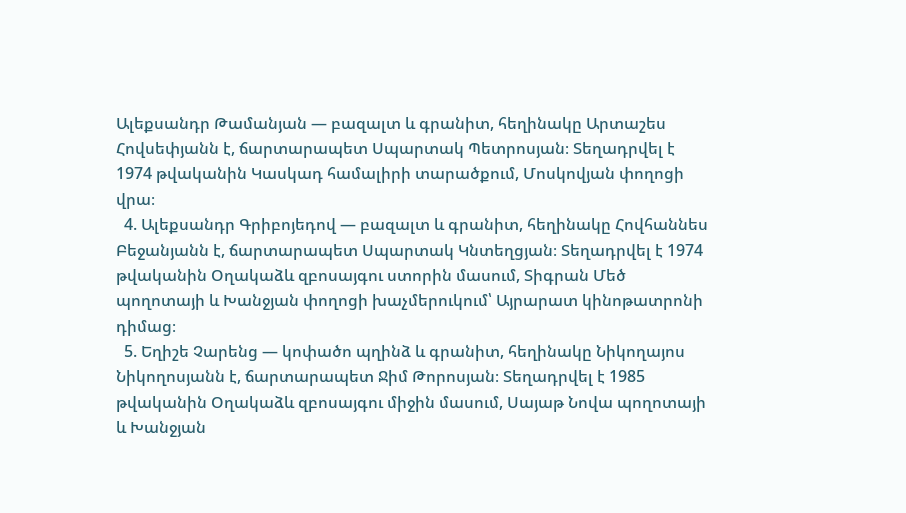Ալեքսանդր Թամանյան — բազալտ և գրանիտ, հեղինակը Արտաշես Հովսեփյանն է, ճարտարապետ Սպարտակ Պետրոսյան։ Տեղադրվել է 1974 թվականին Կասկադ համալիրի տարածքում, Մոսկովյան փողոցի վրա։
  4. Ալեքսանդր Գրիբոյեդով — բազալտ և գրանիտ, հեղինակը Հովհաննես Բեջանյանն է, ճարտարապետ Սպարտակ Կնտեղցյան։ Տեղադրվել է 1974 թվականին Օղակաձև զբոսայգու ստորին մասում, Տիգրան Մեծ պողոտայի և Խանջյան փողոցի խաչմերուկում՝ Այրարատ կինոթատրոնի դիմաց։
  5. Եղիշե Չարենց — կոփածո պղինձ և գրանիտ, հեղինակը Նիկողայոս Նիկողոսյանն է, ճարտարապետ Ջիմ Թորոսյան։ Տեղադրվել է 1985 թվականին Օղակաձև զբոսայգու միջին մասում, Սայաթ Նովա պողոտայի և Խանջյան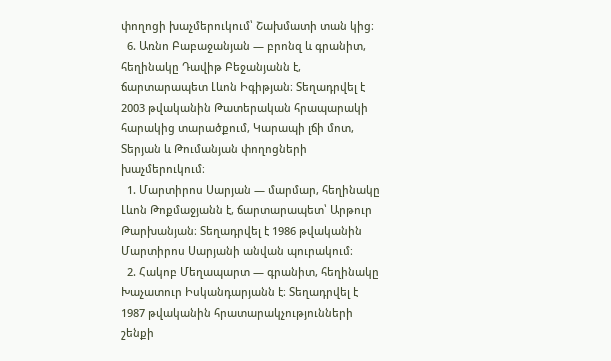փողոցի խաչմերուկում՝ Շախմատի տան կից։
  6. Առնո Բաբաջանյան — բրոնզ և գրանիտ, հեղինակը Դավիթ Բեջանյանն է, ճարտարապետ Լևոն Իգիթյան։ Տեղադրվել է 2003 թվականին Թատերական հրապարակի հարակից տարածքում, Կարապի լճի մոտ, Տերյան և Թումանյան փողոցների խաչմերուկում։
  1. Մարտիրոս Սարյան — մարմար, հեղինակը Լևոն Թոքմաջյանն է, ճարտարապետ՝ Արթուր Թարխանյան։ Տեղադրվել է 1986 թվականին Մարտիրոս Սարյանի անվան պուրակում։
  2. Հակոբ Մեղապարտ — գրանիտ, հեղինակը Խաչատուր Իսկանդարյանն է։ Տեղադրվել է 1987 թվականին հրատարակչությունների շենքի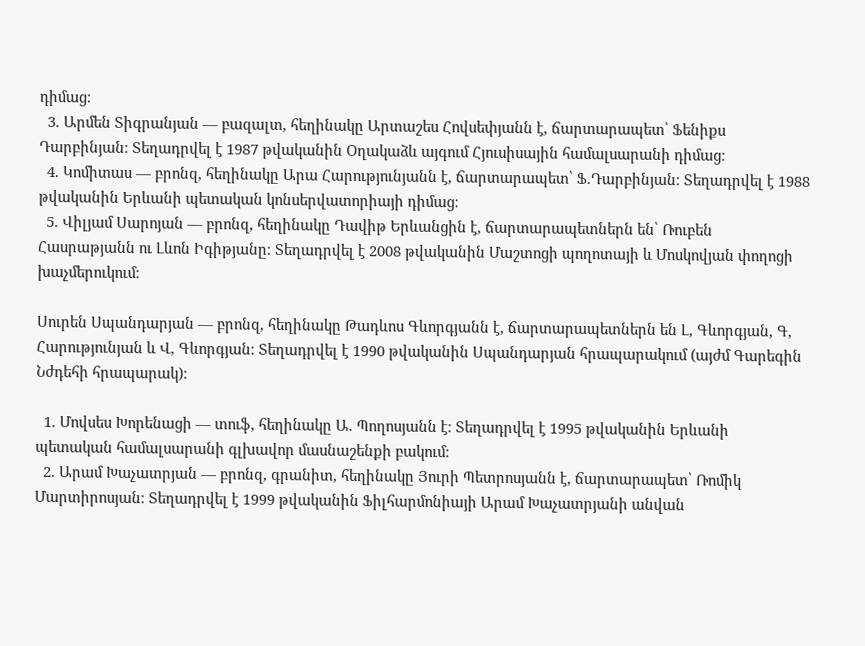դիմաց։
  3. Արմեն Տիգրանյան — բազալտ, հեղինակը Արտաշես Հովսեփյանն է, ճարտարապետ՝ Ֆենիքս Դարբինյան։ Տեղադրվել է 1987 թվականին Օղակաձև այգում Հյուսիսային համալսարանի դիմաց։
  4. Կոմիտաս — բրոնզ, հեղինակը Արա Հարությունյանն է, ճարտարապետ՝ Ֆ.Դարբինյան։ Տեղադրվել է 1988 թվականին Երևանի պետական կոնսերվատորիայի դիմաց։
  5. Վիլյամ Սարոյան — բրոնզ, հեղինակը Դավիթ Երևանցին է, ճարտարապետներն են՝ Ռուբեն Հասրաթյանն ու Լևոն Իգիթյանը։ Տեղադրվել է 2008 թվականին Մաշտոցի պողոտայի և Մոսկովյան փողոցի խաչմերուկում։

Սուրեն Սպանդարյան — բրոնզ, հեղինակը Թադևոս Գևորգյանն է, ճարտարապետներն են Լ, Գևորգյան, Գ, Հարությունյան և Վ, Գևորգյան։ Տեղադրվել է 1990 թվականին Սպանդարյան հրապարակում (այժմ Գարեգին Նժդեհի հրապարակ)։

  1. Մովսես Խորենացի — տուֆ, հեղինակը Ա. Պողոսյանն է։ Տեղադրվել է 1995 թվականին Երևանի պետական համալսարանի գլխավոր մասնաշենքի բակում։
  2. Արամ Խաչատրյան — բրոնզ, գրանիտ, հեղինակը Յուրի Պետրոսյանն է, ճարտարապետ՝ Ռոմիկ Մարտիրոսյան։ Տեղադրվել է 1999 թվականին Ֆիլհարմոնիայի Արամ Խաչատրյանի անվան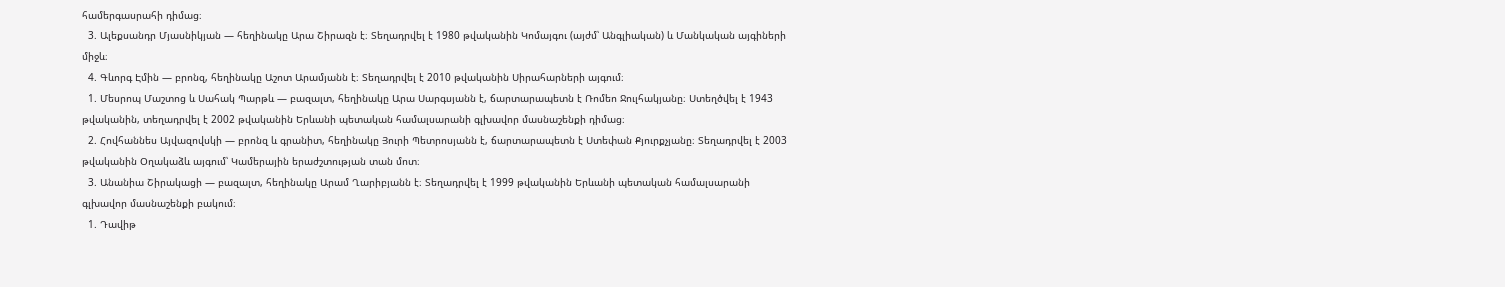համերգասրահի դիմաց։
  3. Ալեքսանդր Մյասնիկյան — հեղինակը Արա Շիրազն է։ Տեղադրվել է 1980 թվականին Կոմայգու (այժմ՝ Անգլիական) և Մանկական այգիների միջև։
  4. Գևորգ Էմին — բրոնզ, հեղինակը Աշոտ Արամյանն է։ Տեղադրվել է 2010 թվականին Սիրահարների այգում։
  1. Մեսրոպ Մաշտոց և Սահակ Պարթև — բազալտ, հեղինակը Արա Սարգսյանն է, ճարտարապետն է Ռոմեո Ջուլհակյանը։ Ստեղծվել է 1943 թվականին, տեղադրվել է 2002 թվականին Երևանի պետական համալսարանի գլխավոր մասնաշենքի դիմաց։
  2. Հովհաննես Այվազովսկի — բրոնզ և գրանիտ, հեղինակը Յուրի Պետրոսյանն է, ճարտարապետն է Ստեփան Քյուրքչյանը։ Տեղադրվել է 2003 թվականին Օղակաձև այգում՝ Կամերային երաժշտության տան մոտ։
  3. Անանիա Շիրակացի — բազալտ, հեղինակը Արամ Ղարիբյանն է։ Տեղադրվել է 1999 թվականին Երևանի պետական համալսարանի գլխավոր մասնաշենքի բակում։
  1. Դավիթ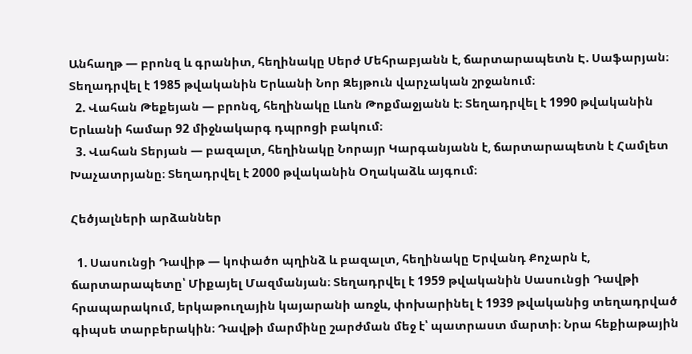Անհաղթ — բրոնզ և գրանիտ, հեղինակը Սերժ Մեհրաբյանն է, ճարտարապետն Է. Սաֆարյան։ Տեղադրվել է 1985 թվականին Երևանի Նոր Զեյթուն վարչական շրջանում։
  2. Վահան Թեքեյան — բրոնզ, հեղինակը Լևոն Թոքմաջյանն է։ Տեղադրվել է 1990 թվականին Երևանի համար 92 միջնակարգ դպրոցի բակում։
  3. Վահան Տերյան — բազալտ, հեղինակը Նորայր Կարգանյանն է, ճարտարապետն է Համլետ Խաչատրյանը։ Տեղադրվել է 2000 թվականին Օղակաձև այգում։

Հեծյալների արձաններ

  1. Սասունցի Դավիթ — կոփածո պղինձ և բազալտ, հեղինակը Երվանդ Քոչարն է, ճարտարապետը՝ Միքայել Մազմանյան։ Տեղադրվել է 1959 թվականին Սասունցի Դավթի հրապարակում, երկաթուղային կայարանի առջև, փոխարինել է 1939 թվականից տեղադրված գիպսե տարբերակին։ Դավթի մարմինը շարժման մեջ է՝ պատրաստ մարտի։ Նրա հեքիաթային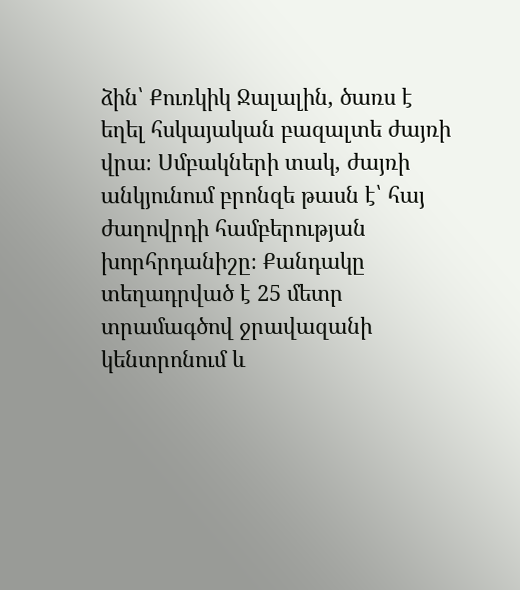ձին՝ Քուռկիկ Ջալալին, ծառս է եղել հսկայական բազալտե ժայռի վրա։ Սմբակների տակ, ժայռի անկյունում բրոնզե թասն է՝ հայ ժաղովրդի համբերության խորհրդանիշը։ Քանդակը տեղադրված է 25 մետր տրամագծով ջրավազանի կենտրոնում և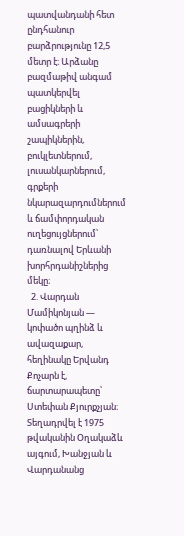պատվանդանի հետ ընդհանուր բարձրությունը 12,5 մետր է։ Արձանը բազմաթիվ անգամ պատկերվել բացիկների և ամսագրերի շապիկներին, բուկլետներում, լուսանկարներում, գրքերի նկարազարդումներում և ճամփորդական ուղեցույցներում՝ դառնալով Երևանի խորհրդանիշներից մեկը։
  2. Վարդան Մամիկոնյան — կոփածո պղինձ և ավազաքար, հեղինակը Երվանդ Քոչարն է, ճարտարապետը՝ Ստեփան Քյուրքչյան։ Տեղադրվել է 1975 թվականին Օղակաձև այգում, Խանջյան և Վարդանանց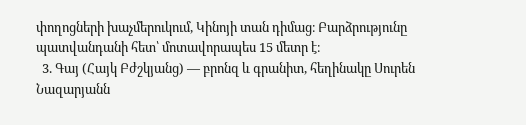փողոցների խաչմերուկում, Կինոյի տան դիմաց։ Բարձրությունը պատվանդանի հետ՝ մոտավորապես 15 մետր է։
  3. Գայ (Հայկ Բժշկյանց) — բրոնզ և գրանիտ, հեղինակը Սուրեն Նազարյանն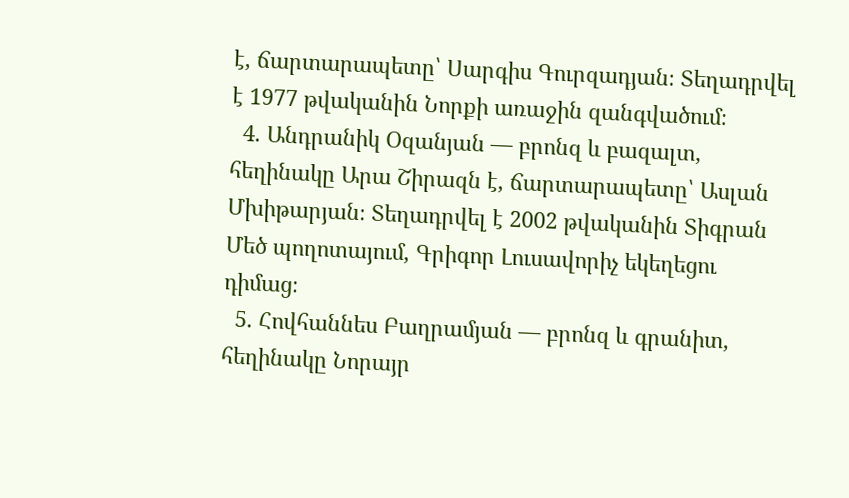է, ճարտարապետը՝ Սարգիս Գուրզադյան։ Տեղադրվել է 1977 թվականին Նորքի առաջին զանգվածում։
  4. Անդրանիկ Օզանյան — բրոնզ և բազալտ, հեղինակը Արա Շիրազն է, ճարտարապետը՝ Ասլան Մխիթարյան։ Տեղադրվել է 2002 թվականին Տիգրան Մեծ պողոտայում, Գրիգոր Լուսավորիչ եկեղեցու դիմաց։
  5. Հովհաննես Բաղրամյան — բրոնզ և գրանիտ, հեղինակը Նորայր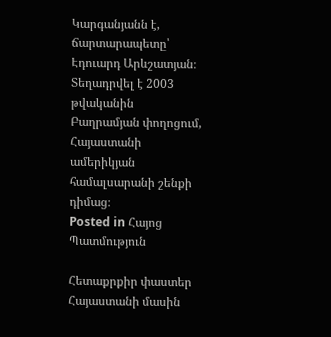Կարգանյանն է, ճարտարապետը՝ Էդուարդ Արևշատյան։ Տեղադրվել է 2003 թվականին Բաղրամյան փողոցում, Հայաստանի ամերիկյան համալսարանի շենքի դիմաց։
Posted in Հայոց Պատմություն

Հետաքրքիր փաստեր Հայաստանի մասին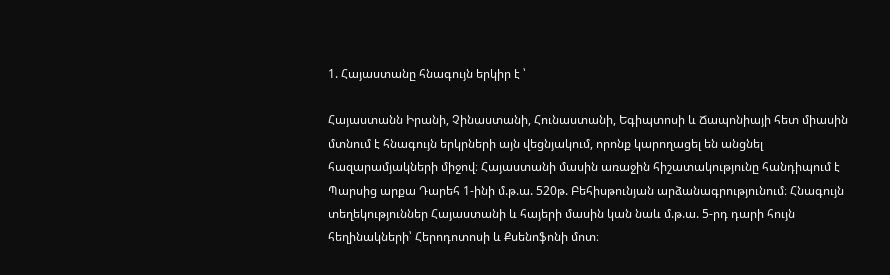1. Հայաստանը հնագույն երկիր է ՝

Հայաստանն Իրանի, Չինաստանի, Հունաստանի, Եգիպտոսի և Ճապոնիայի հետ միասին մտնում է հնագույն երկրների այն վեցնյակում, որոնք կարողացել են անցնել հազարամյակների միջով։ Հայաստանի մասին առաջին հիշատակությունը հանդիպում է Պարսից արքա Դարեհ 1-ինի մ.թ.ա. 520թ. Բեհիսթունյան արձանագրությունում։ Հնագույն տեղեկություններ Հայաստանի և հայերի մասին կան նաև մ.թ.ա. 5-րդ դարի հույն հեղինակների՝ Հերոդոտոսի և Քսենոֆոնի մոտ։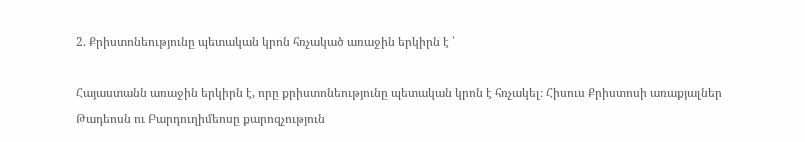2. Քրիստոնեությունը պետական կրոն հռչակած առաջին երկիրն է ՝

Հայաստանն առաջին երկիրն է, որը քրիստոնեությունը պետական կրոն է հռչակել։ Հիսուս Քրիստոսի առաքյալներ Թադեոսն ու Բարդուղիմեոսը քարոզչություն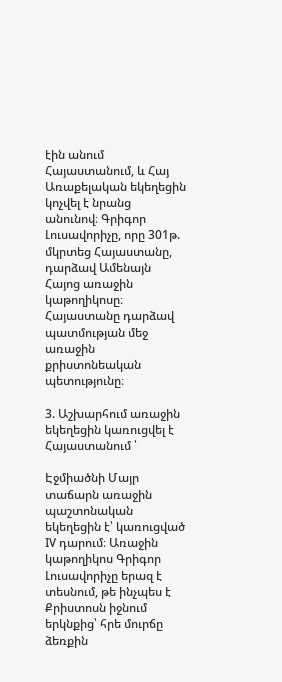էին անում Հայաստանում, և Հայ Առաքելական եկեղեցին կոչվել է նրանց անունով։ Գրիգոր Լուսավորիչը, որը 301թ. մկրտեց Հայաստանը, դարձավ Ամենայն Հայոց առաջին կաթողիկոսը։ Հայաստանը դարձավ պատմության մեջ առաջին քրիստոնեական պետությունը։

3. Աշխարհում առաջին եկեղեցին կառուցվել է Հայաստանում ՝

Էջմիածնի Մայր տաճարն առաջին պաշտոնական եկեղեցին է՝ կառուցված IV դարում։ Առաջին կաթողիկոս Գրիգոր Լուսավորիչը երազ է տեսնում, թե ինչպես է Քրիստոսն իջնում երկնքից՝ հրե մուրճը ձեռքին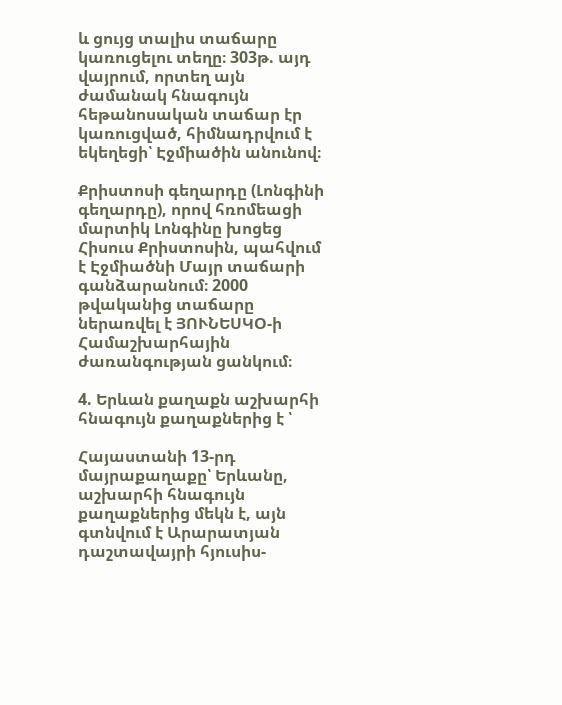և ցույց տալիս տաճարը կառուցելու տեղը։ 303թ. այդ վայրում, որտեղ այն ժամանակ հնագույն հեթանոսական տաճար էր կառուցված, հիմնադրվում է եկեղեցի՝ Էջմիածին անունով։

Քրիստոսի գեղարդը (Լոնգինի գեղարդը), որով հռոմեացի մարտիկ Լոնգինը խոցեց Հիսուս Քրիստոսին, պահվում է Էջմիածնի Մայր տաճարի գանձարանում։ 2000 թվականից տաճարը ներառվել է ՅՈՒՆԵՍԿՕ-ի Համաշխարհային ժառանգության ցանկում։

4. Երևան քաղաքն աշխարհի հնագույն քաղաքներից է ՝

Հայաստանի 13-րդ մայրաքաղաքը՝ Երևանը, աշխարհի հնագույն քաղաքներից մեկն է, այն գտնվում է Արարատյան դաշտավայրի հյուսիս-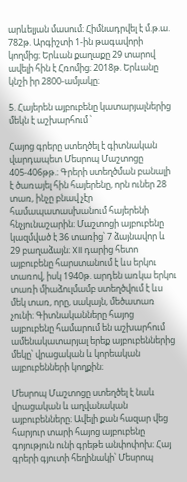արևելյան մասում։ Հիմնադրվել է մ.թ.ա. 782թ. Արգիշտի 1-ին թագավորի կողմից։ Երևան քաղաքը 29 տարով ավելի հին է Հռոմից։ 2018թ. Երևանը կնշի իր 2800-ամյակը։

5. Հայերեն այբուբենը կատարյալներից մեկն է աշխարհում ՝

Հայոց գրերը ստեղծել է գիտնական վարդապետ Մեսրոպ Մաշտոցը 405-406թթ.։ Գրերի ստեղծման բանալի է ծառայել հին հայերենը, որն ուներ 28 տառ, ինչը բնավ չէր համապատասխանում հայերենի հնչյունաշարին։ Մաշտոցի այբուբենը կազմված է 36 տառից՝ 7 ձայնավոր և 29 բաղաձայն։ XII դարից հետո այբուբենը հարստանում է ևս երկու տառով, իսկ 1940թ. արդեն առկա երկու տառի միաձուլմամբ ստեղծվում է ևս մեկ տառ, որը, սակայն, մեծատառ չունի։ Գիտնականները հայոց այբուբենը համարում են աշխարհում ամենակատարյալ երեք այբուբեններից մեկը՝ վրացական և կորեական այբուբենների կողքին։

Մեսրոպ Մաշտոցը ստեղծել է նաև վրացական և աղվանական այբուբենները։ Ավելի քան հազար վեց հարյուր տարի հայոց այբուբենը գոյություն ունի գրեթե անփոփոխ։ Հայ գրերի գյուտի հեղինակի՝ Մեսրոպ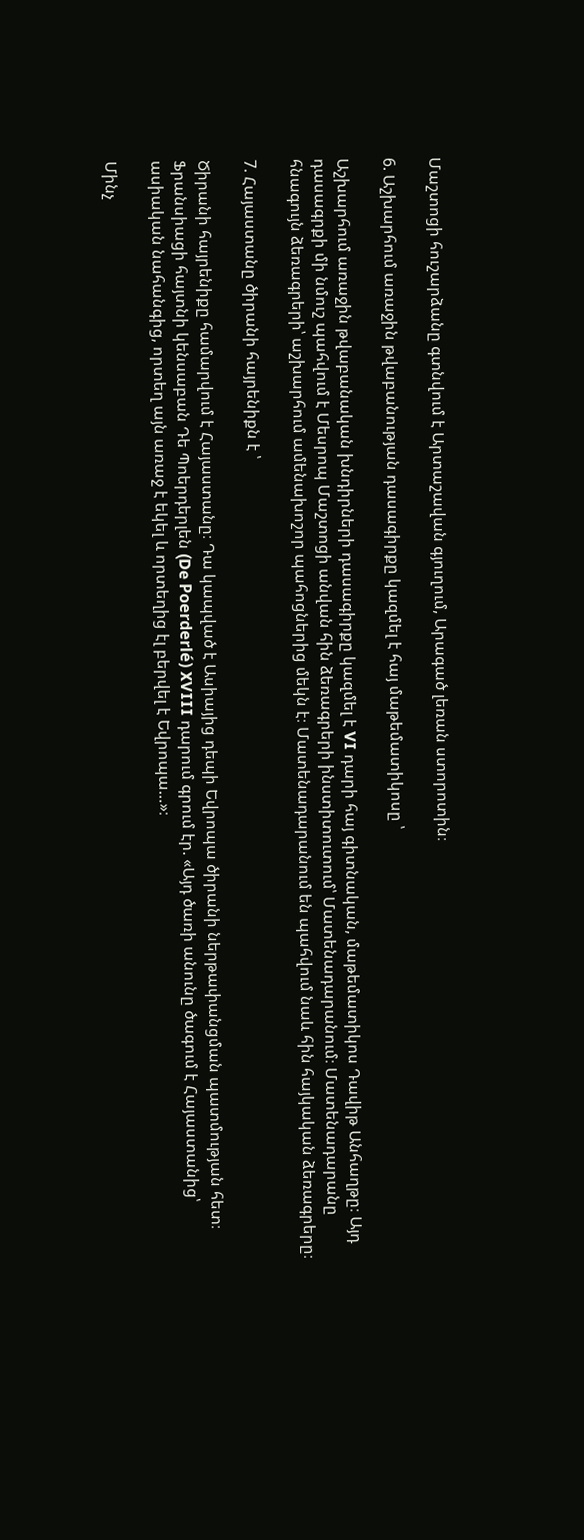Մաշտոցի հուշարձանը գտնվում է Արտաշավան գյուղում, Արագած լեռան ստորոտին։

6. Աշխարհում առաջին թվաբանության դասագիրքը կազմել է հայ մաթեմատիկոսը ՝

Աշխարհում առաջին թվաբանական խնդիրների դասագիրքը կազմել է VI դարի հայ գիտնական, մաթեմատիկոս Դավիթ Անհաղթը։ Այդ դասագրքի մի նմուշ պահվում է Մեսրոպ Մաշտոցի անվան հին ձեռագրերի ինստիտուտում՝ Մատենադարանում։ Մատենադարանը հնագույն ձեռագրերի՝ աշխարհում ամենախոշոր պահոցներից մեկն է։ Մատենադարանում են պահվում նաև հին հայկական ձեռագրերը։

7. Հայաստանը ծիրանի հայրենիքն է ՝

Ծիրանի հայրենիքը համարվում է Հայաստանը։ Դա կապված է Ասիայից դեպի Եվրոպա ծիրանի ներթափանցման պատմության հետ։ Ֆրանսիացի հայտնի կենսաբան Դե Պոերդերլեն (De Poerderlé) XVIII դարում գրում էր. «Այդ ծառի անունը ծագում է Հայաստանից՝ ասիական նահանգից, որտեղ այն առաջ է եկել և որտեղից էլ բերվել է Եվրոպա…»։

Մինչ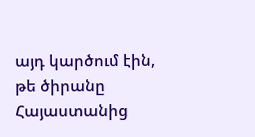այդ կարծում էին, թե ծիրանը Հայաստանից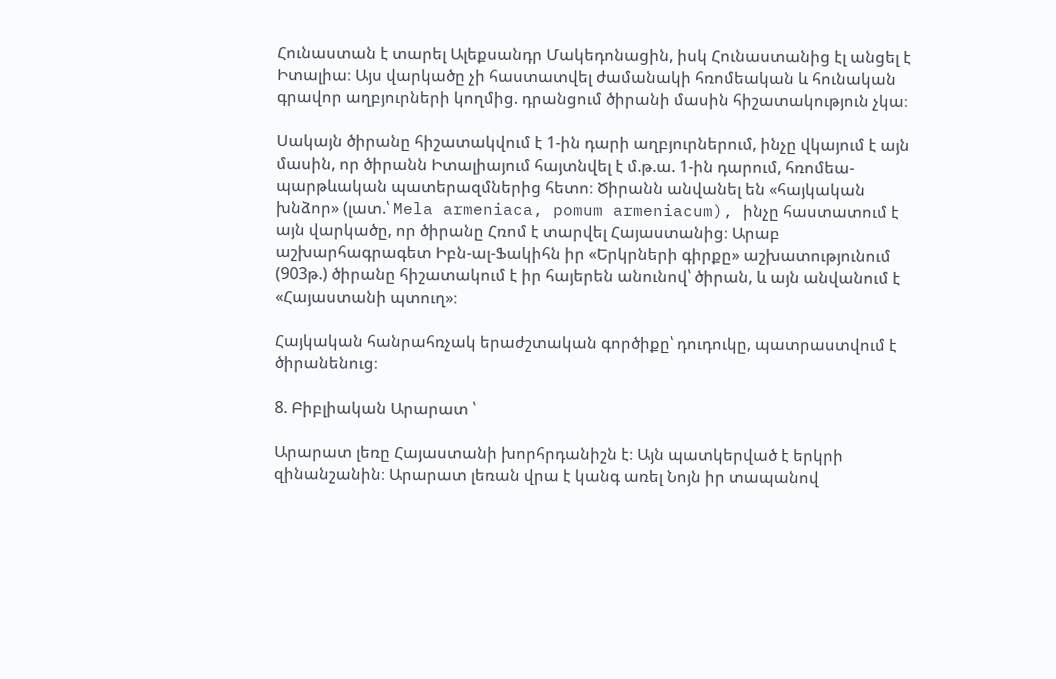Հունաստան է տարել Ալեքսանդր Մակեդոնացին, իսկ Հունաստանից էլ անցել է Իտալիա։ Այս վարկածը չի հաստատվել ժամանակի հռոմեական և հունական գրավոր աղբյուրների կողմից. դրանցում ծիրանի մասին հիշատակություն չկա։

Սակայն ծիրանը հիշատակվում է 1-ին դարի աղբյուրներում, ինչը վկայում է այն մասին, որ ծիրանն Իտալիայում հայտնվել է մ.թ.ա. 1-ին դարում, հռոմեա-պարթևական պատերազմներից հետո։ Ծիրանն անվանել են «հայկական խնձոր» (լատ.՝ Mela armeniaca, pomum armeniacum), ինչը հաստատում է այն վարկածը, որ ծիրանը Հռոմ է տարվել Հայաստանից։ Արաբ աշխարհագրագետ Իբն-ալ-Ֆակիհն իր «Երկրների գիրքը» աշխատությունում (903թ.) ծիրանը հիշատակում է իր հայերեն անունով՝ ծիրան, և այն անվանում է «Հայաստանի պտուղ»։

Հայկական հանրահռչակ երաժշտական գործիքը՝ դուդուկը, պատրաստվում է ծիրանենուց։

8. Բիբլիական Արարատ ՝

Արարատ լեռը Հայաստանի խորհրդանիշն է։ Այն պատկերված է երկրի զինանշանին։ Արարատ լեռան վրա է կանգ առել Նոյն իր տապանով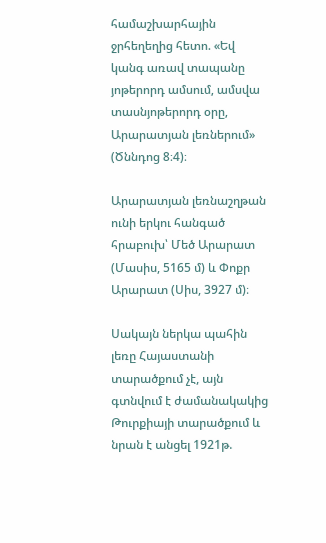համաշխարհային ջրհեղեղից հետո. «Եվ կանգ առավ տապանը յոթերորդ ամսում, ամսվա տասնյոթերորդ օրը, Արարատյան լեռներում» (Ծննդոց 8։4)։

Արարատյան լեռնաշղթան ունի երկու հանգած հրաբուխ՝ Մեծ Արարատ (Մասիս, 5165 մ) և Փոքր Արարատ (Սիս, 3927 մ)։

Սակայն ներկա պահին լեռը Հայաստանի տարածքում չէ, այն գտնվում է ժամանակակից Թուրքիայի տարածքում և նրան է անցել 1921թ.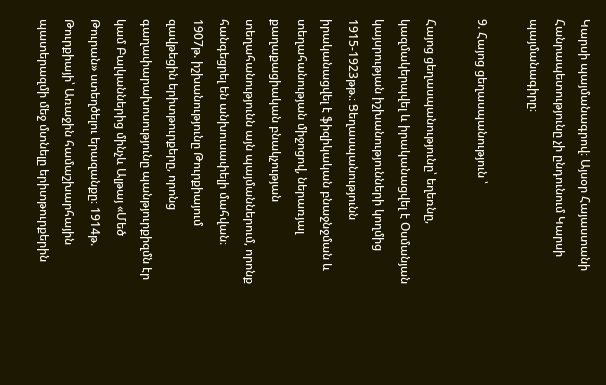Կարսի պայմանագրով։ Այսօր Հայաստանի Հանրապետությունը չի ընդունում Կարսի պայմանագիրը։

9. Հայոց ցեղասպանություն ՝

Հայոց ցեղասպանությունը՝ եղեռնը, կազմակերպվել և իրականացվել է Օսմանյան կայսրության իշխանությունների կողմից 1915-1923թթ.։ Ցեղասպանությունն իրականացվել է ֆիզիկական բնաջնջման և տեղահանության միջոցով, ներառյալ քաղաքացիական բնակչության տեղահանությունն այն պայմաններում, որոնք հանգեցրել են անխուսափելի մահվան։ 1907թ. իշխանությունը Թուրքիայում զավթեցին երիտթուրքերը, որոնց գաղափարախոսությունը պանթյուրքիզմն էր կամ Բալկաններից մինչև Ալթայ «Մեծ Թուրան» ստեղծելու երազանքը։ 1914թ. Թուրքիայի՝ Առաջին համաշխարհային պատերազմի մեջ մտնելը երիտթուրքերին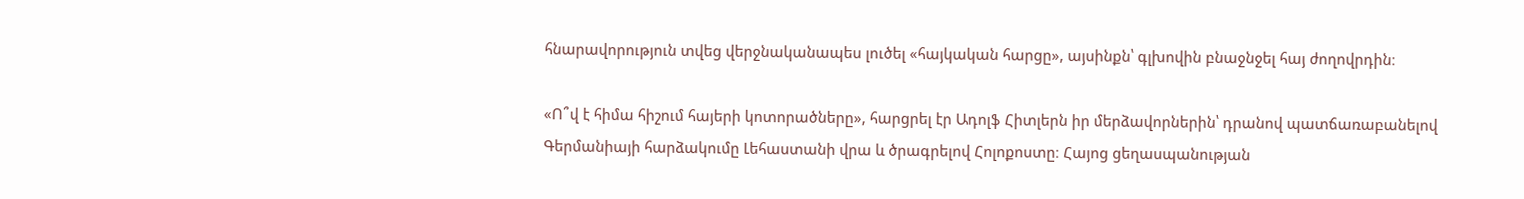հնարավորություն տվեց վերջնականապես լուծել «հայկական հարցը», այսինքն՝ գլխովին բնաջնջել հայ ժողովրդին։

«Ո՞վ է հիմա հիշում հայերի կոտորածները», հարցրել էր Ադոլֆ Հիտլերն իր մերձավորներին՝ դրանով պատճառաբանելով Գերմանիայի հարձակումը Լեհաստանի վրա և ծրագրելով Հոլոքոստը։ Հայոց ցեղասպանության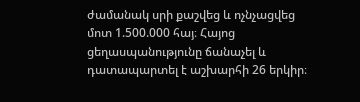ժամանակ սրի քաշվեց և ոչնչացվեց մոտ 1.500.000 հայ։ Հայոց ցեղասպանությունը ճանաչել և դատապարտել է աշխարհի 26 երկիր։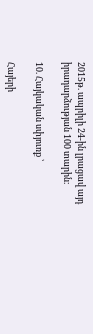2015թ. ապրիլի 24-ին լրացավ այդ իրադարձության 100 տարին։

10. Հայկական սփյուռք ՝

Հայերի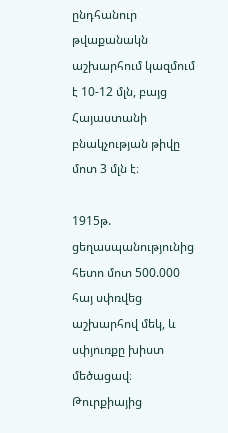ընդհանուր թվաքանակն աշխարհում կազմում է 10-12 մլն, բայց Հայաստանի բնակչության թիվը մոտ 3 մլն է։

1915թ. ցեղասպանությունից հետո մոտ 500.000 հայ սփռվեց աշխարհով մեկ, և սփյուռքը խիստ մեծացավ։ Թուրքիայից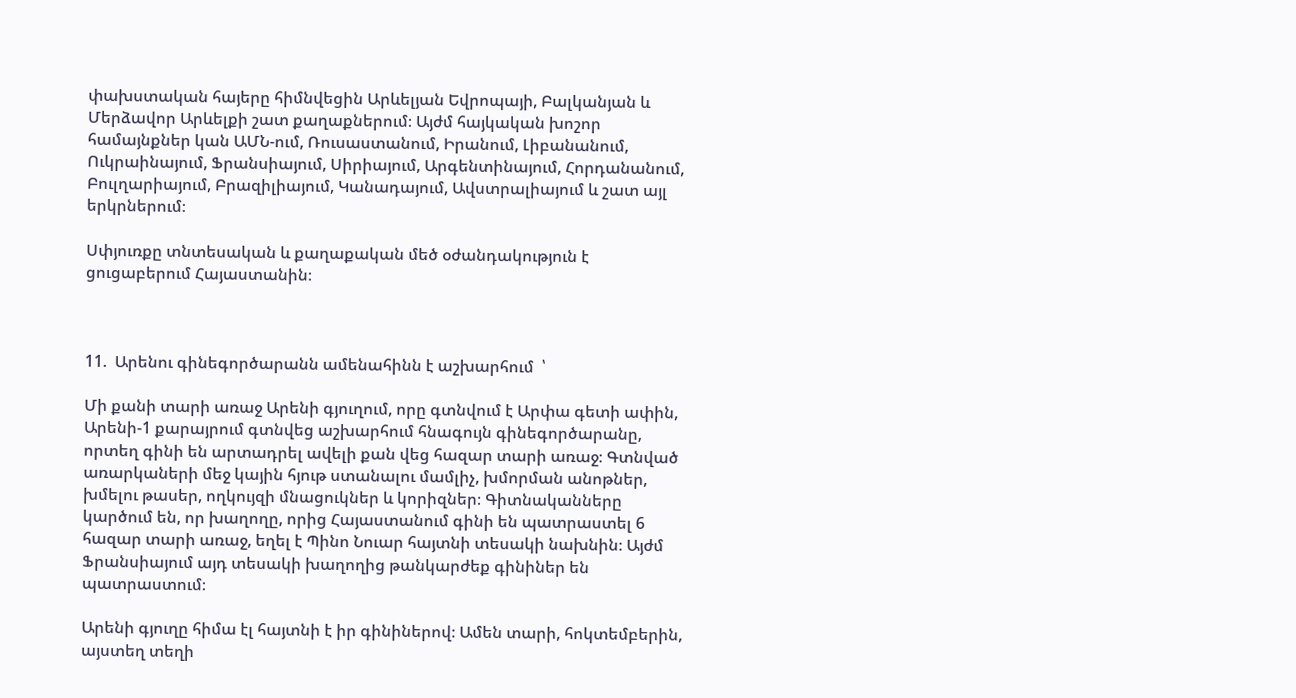փախստական հայերը հիմնվեցին Արևելյան Եվրոպայի, Բալկանյան և Մերձավոր Արևելքի շատ քաղաքներում։ Այժմ հայկական խոշոր համայնքներ կան ԱՄՆ-ում, Ռուսաստանում, Իրանում, Լիբանանում, Ուկրաինայում, Ֆրանսիայում, Սիրիայում, Արգենտինայում, Հորդանանում, Բուլղարիայում, Բրազիլիայում, Կանադայում, Ավստրալիայում և շատ այլ երկրներում։

Սփյուռքը տնտեսական և քաղաքական մեծ օժանդակություն է ցուցաբերում Հայաստանին։



11.  Արենու գինեգործարանն ամենահինն է աշխարհում  ՝

Մի քանի տարի առաջ Արենի գյուղում, որը գտնվում է Արփա գետի ափին, Արենի-1 քարայրում գտնվեց աշխարհում հնագույն գինեգործարանը, որտեղ գինի են արտադրել ավելի քան վեց հազար տարի առաջ։ Գտնված առարկաների մեջ կային հյութ ստանալու մամլիչ, խմորման անոթներ, խմելու թասեր, ողկույզի մնացուկներ և կորիզներ։ Գիտնականները կարծում են, որ խաղողը, որից Հայաստանում գինի են պատրաստել 6 հազար տարի առաջ, եղել է Պինո Նուար հայտնի տեսակի նախնին։ Այժմ Ֆրանսիայում այդ տեսակի խաղողից թանկարժեք գինիներ են պատրաստում։

Արենի գյուղը հիմա էլ հայտնի է իր գինիներով։ Ամեն տարի, հոկտեմբերին, այստեղ տեղի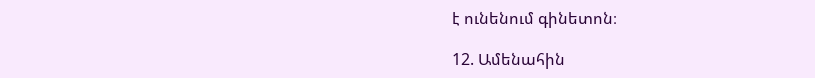է ունենում գինետոն։

12. Ամենահին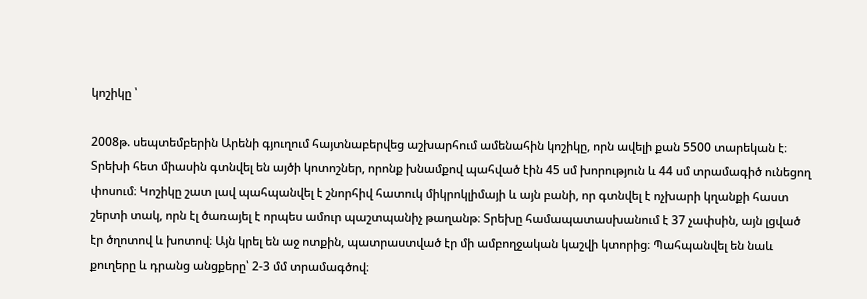կոշիկը ՝

2008թ. սեպտեմբերին Արենի գյուղում հայտնաբերվեց աշխարհում ամենահին կոշիկը, որն ավելի քան 5500 տարեկան է։ Տրեխի հետ միասին գտնվել են այծի կոտոշներ, որոնք խնամքով պահված էին 45 սմ խորություն և 44 սմ տրամագիծ ունեցող փոսում։ Կոշիկը շատ լավ պահպանվել է շնորհիվ հատուկ միկրոկլիմայի և այն բանի, որ գտնվել է ոչխարի կղանքի հաստ շերտի տակ, որն էլ ծառայել է որպես ամուր պաշտպանիչ թաղանթ։ Տրեխը համապատասխանում է 37 չափսին, այն լցված էր ծղոտով և խոտով։ Այն կրել են աջ ոտքին, պատրաստված էր մի ամբողջական կաշվի կտորից։ Պահպանվել են նաև քուղերը և դրանց անցքերը՝ 2-3 մմ տրամագծով։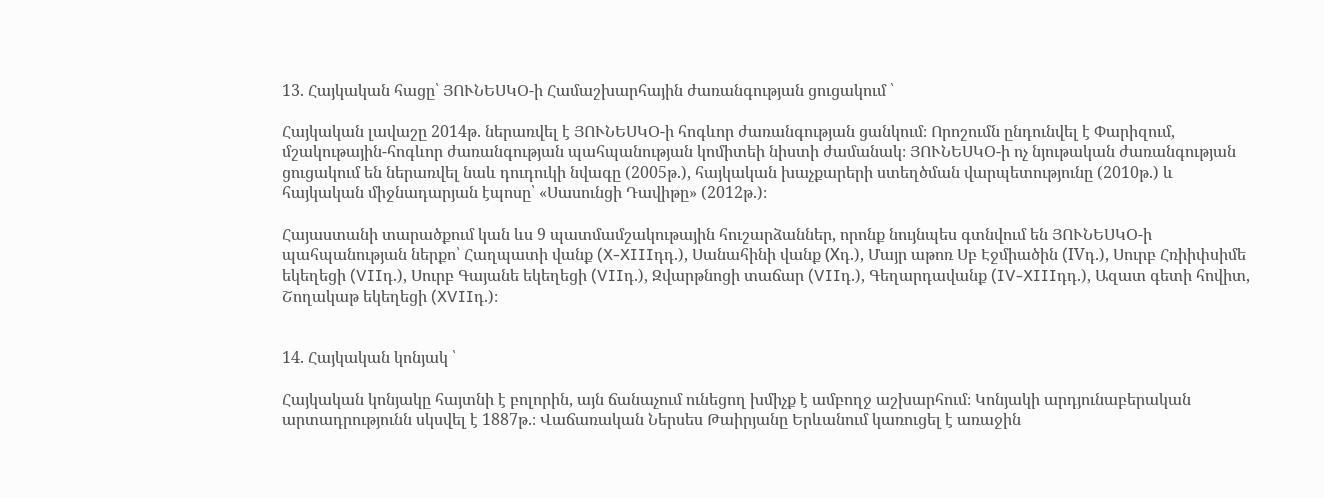13. Հայկական հացը՝ ՅՈՒՆԵՍԿՕ-ի Համաշխարհային ժառանգության ցուցակում ՝

Հայկական լավաշը 2014թ. ներառվել է ՅՈՒՆԵՍԿՕ-ի հոգևոր ժառանգության ցանկում։ Որոշումն ընդունվել է Փարիզում, մշակութային-հոգևոր ժառանգության պահպանության կոմիտեի նիստի ժամանակ։ ՅՈՒՆԵՍԿՕ-ի ոչ նյութական ժառանգության ցուցակում են ներառվել նաև դուդուկի նվագը (2005թ.), հայկական խաչքարերի ստեղծման վարպետությունը (2010թ.) և հայկական միջնադարյան էպոսը՝ «Սասունցի Դավիթը» (2012թ.)։

Հայաստանի տարածքում կան ևս 9 պատմամշակութային հուշարձաններ, որոնք նույնպես գտնվում են ՅՈՒՆԵՍԿՕ-ի պահպանության ներքո՝ Հաղպատի վանք (X-XIIIդդ.), Սանահինի վանք (Хդ.), Մայր աթոռ Սբ Էջմիածին (IVդ.), Սուրբ Հռիիփսիմե եկեղեցի (VIIդ.), Սուրբ Գայանե եկեղեցի (VIIդ.), Զվարթնոցի տաճար (VIIդ.), Գեղարդավանք (IV-XIIIդդ.), Ազատ գետի հովիտ, Շողակաթ եկեղեցի (XVIIդ.)։


14. Հայկական կոնյակ ՝

Հայկական կոնյակը հայտնի է բոլորին, այն ճանաչում ունեցող խմիչք է ամբողջ աշխարհում։ Կոնյակի արդյունաբերական արտադրությունն սկսվել է 1887թ.։ Վաճառական Ներսես Թաիրյանը Երևանում կառուցել է առաջին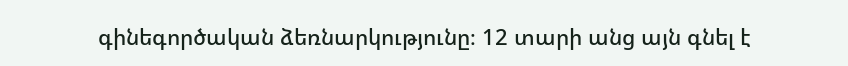գինեգործական ձեռնարկությունը։ 12 տարի անց այն գնել է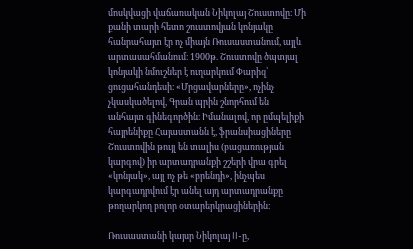մոսկվացի վաճառական Նիկոլայ Շուստովը։ Մի քանի տարի հետո շուստովյան կոնյակը հանրահայտ էր ոչ միայն Ռուսաստանում, այլև արտասահմանում։ 1900թ. Շուստովը ծպտյալ կոնյակի նմուշներ է ուղարկում Փարիզ՝ ցուցահանդեսի։ «Մրցավարները», ոչինչ չկասկածելով, Գրան պրին շնորհում են անհայտ գինեգործին։ Իմանալով, որ ըմպելիքի հայրենիքը Հայաստանն է, ֆրանսիացիները Շուստովին թույլ են տալիս (բացառության կարգով) իր արտադրանքի շշերի վրա գրել «կոնյակ», այլ ոչ թե «բրենդի», ինչպես կարգադրվում էր անել այդ արտադրանքը թողարկող բոլոր օտարերկրացիներին։

Ռուսաստանի կայսր Նիկոլայ II-ը,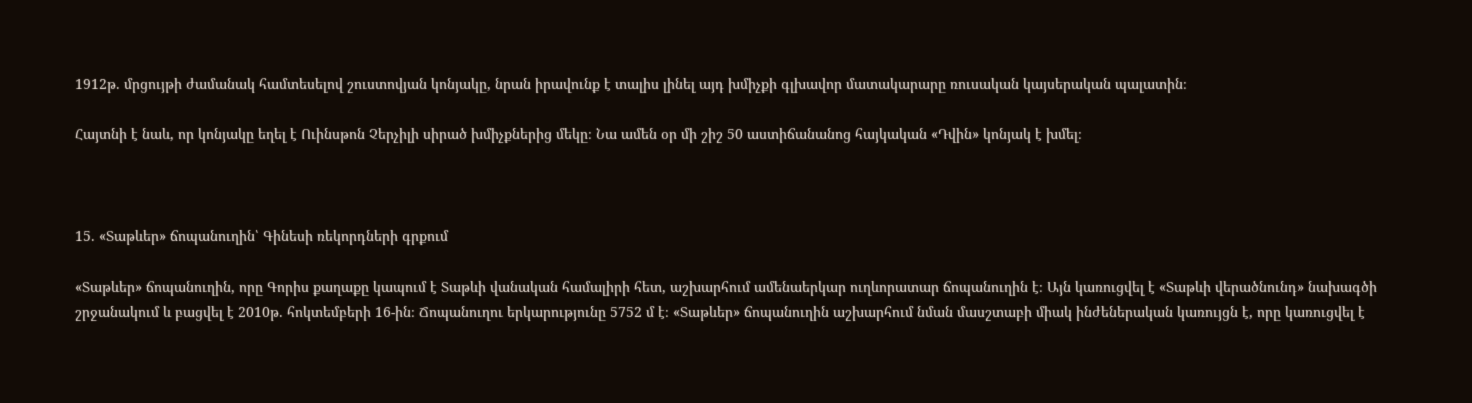1912թ. մրցույթի ժամանակ համտեսելով շուստովյան կոնյակը, նրան իրավունք է տալիս լինել այդ խմիչքի գլխավոր մատակարարը ռուսական կայսերական պալատին։

Հայտնի է նաև, որ կոնյակը եղել է Ուինսթոն Չերչիլի սիրած խմիչքներից մեկը։ Նա ամեն օր մի շիշ 50 աստիճանանոց հայկական «Դվին» կոնյակ է խմել։



15. «Տաթևեր» ճոպանուղին՝ Գինեսի ռեկորդների գրքում

«Տաթևեր» ճոպանուղին, որը Գորիս քաղաքը կապում է Տաթևի վանական համալիրի հետ, աշխարհում ամենաերկար ուղևորատար ճոպանուղին է։ Այն կառուցվել է «Տաթևի վերածնունդ» նախագծի շրջանակում և բացվել է 2010թ. հոկտեմբերի 16-ին։ Ճոպանուղու երկարությունը 5752 մ է։ «Տաթևեր» ճոպանուղին աշխարհում նման մասշտաբի միակ ինժեներական կառույցն է, որը կառուցվել է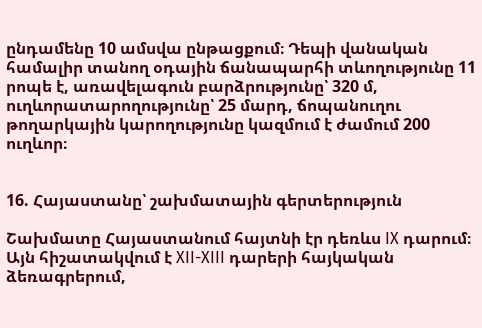ընդամենը 10 ամսվա ընթացքում։ Դեպի վանական համալիր տանող օդային ճանապարհի տևողությունը 11 րոպե է, առավելագուն բարձրությունը՝ 320 մ, ուղևորատարողությունը՝ 25 մարդ, ճոպանուղու թողարկային կարողությունը կազմում է ժամում 200 ուղևոր։


16. Հայաստանը՝ շախմատային գերտերություն

Շախմատը Հայաստանում հայտնի էր դեռևս IX դարում։ Այն հիշատակվում է XII-XIII դարերի հայկական ձեռագրերում,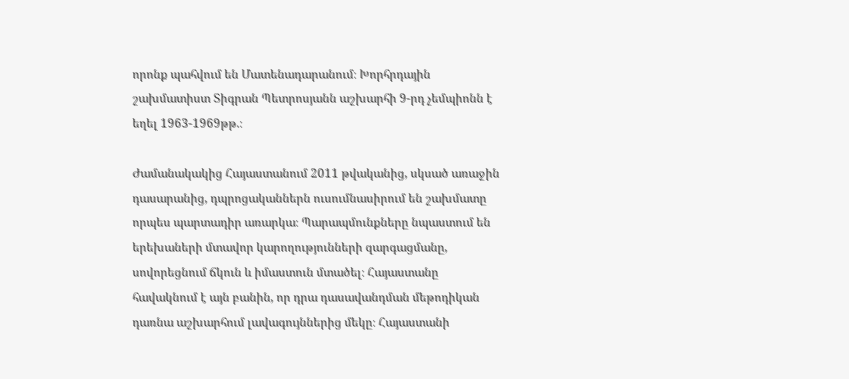որոնք պահվում են Մատենադարանում։ Խորհրդային շախմատիստ Տիգրան Պետրոսյանն աշխարհի 9-րդ չեմպիոնն է եղել 1963-1969թթ.։

Ժամանակակից Հայաստանում 2011 թվականից, սկսած առաջին դասարանից, դպրոցականներն ուսումնասիրում են շախմատը որպես պարտադիր առարկա։ Պարապմունքները նպաստում են երեխաների մտավոր կարողությունների զարգացմանը, սովորեցնում ճկուն և իմաստուն մտածել։ Հայաստանը հավակնում է այն բանին, որ դրա դասավանդման մեթոդիկան դառնա աշխարհում լավագույններից մեկը։ Հայաստանի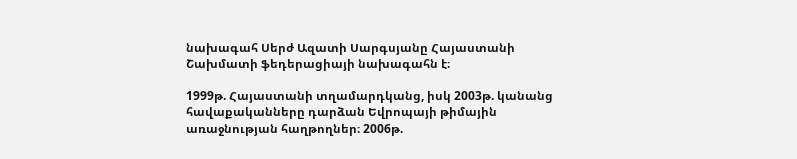նախագահ Սերժ Ազատի Սարգսյանը Հայաստանի Շախմատի ֆեդերացիայի նախագահն է։

1999թ. Հայաստանի տղամարդկանց, իսկ 2003թ. կանանց հավաքականները դարձան Եվրոպայի թիմային առաջնության հաղթողներ։ 2006թ.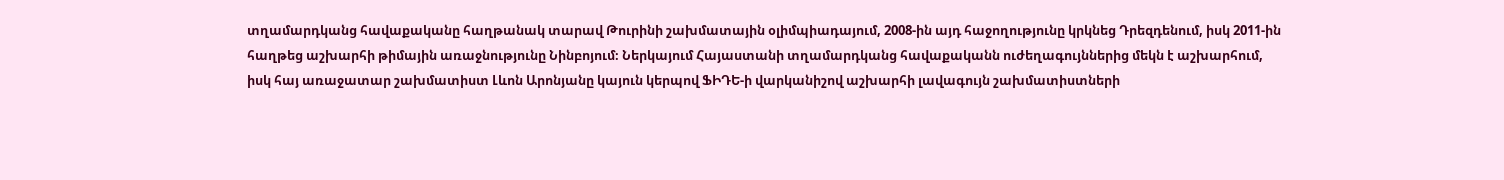տղամարդկանց հավաքականը հաղթանակ տարավ Թուրինի շախմատային օլիմպիադայում, 2008-ին այդ հաջողությունը կրկնեց Դրեզդենում, իսկ 2011-ին հաղթեց աշխարհի թիմային առաջնությունը Նինբոյում։ Ներկայում Հայաստանի տղամարդկանց հավաքականն ուժեղագույններից մեկն է աշխարհում, իսկ հայ առաջատար շախմատիստ Լևոն Արոնյանը կայուն կերպով ՖԻԴԵ-ի վարկանիշով աշխարհի լավագույն շախմատիստների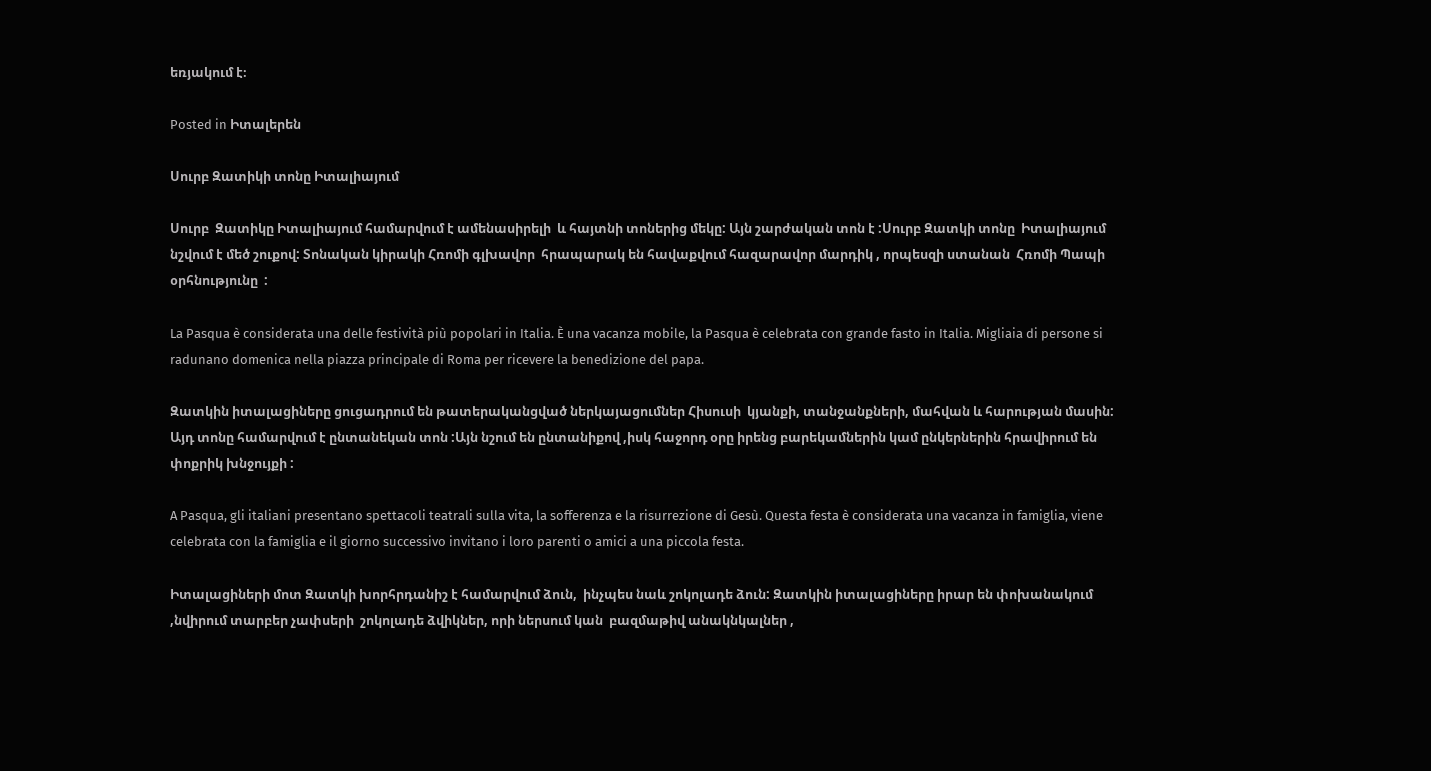եռյակում է։

Posted in Իտալերեն

Սուրբ Զատիկի տոնը Իտալիայում

Սուրբ  Զատիկը Իտալիայում համարվում է ամենասիրելի  և հայտնի տոներից մեկը: Այն շարժական տոն է :Սուրբ Զատկի տոնը  Իտալիայում նշվում է մեծ շուքով: Տոնական կիրակի Հռոմի գլխավոր  հրապարակ են հավաքվում հազարավոր մարդիկ , որպեսզի ստանան  Հռոմի Պապի օրհնությունը  :

La Pasqua è considerata una delle festività più popolari in Italia. È una vacanza mobile, la Pasqua è celebrata con grande fasto in Italia. Migliaia di persone si radunano domenica nella piazza principale di Roma per ricevere la benedizione del papa.

Զատկին իտալացիները ցուցադրում են թատերականցված ներկայացումներ Հիսուսի  կյանքի, տանջանքների, մահվան և հարության մասին:  Այդ տոնը համարվում է ընտանեկան տոն :Այն նշում են ընտանիքով ,իսկ հաջորդ օրը իրենց բարեկամներին կամ ընկերներին հրավիրում են փոքրիկ խնջույքի :

A Pasqua, gli italiani presentano spettacoli teatrali sulla vita, la sofferenza e la risurrezione di Gesù. Questa festa è considerata una vacanza in famiglia, viene celebrata con la famiglia e il giorno successivo invitano i loro parenti o amici a una piccola festa.

Իտալացիների մոտ Զատկի խորհրդանիշ է համարվում ձուն,  ինչպես նաև շոկոլադե ձուն: Զատկին իտալացիները իրար են փոխանակում ,նվիրում տարբեր չափսերի  շոկոլադե ձվիկներ, որի ներսում կան  բազմաթիվ անակնկալներ ,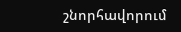շնորհավորում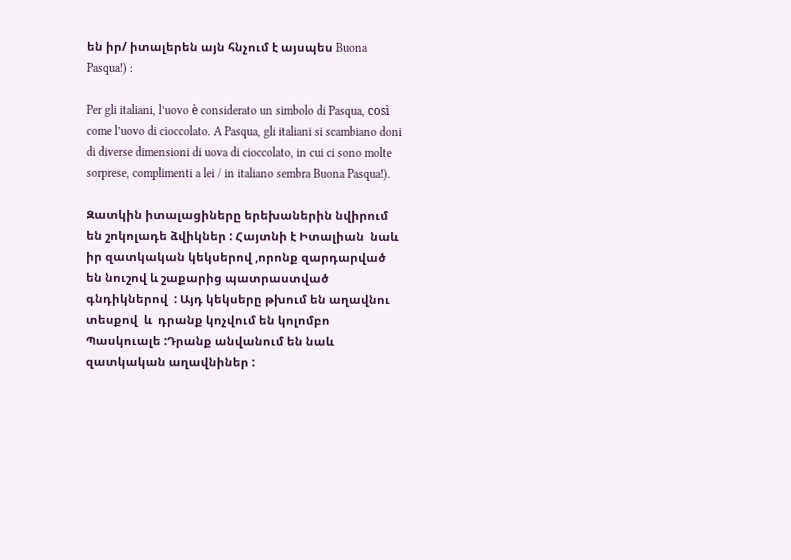են իր/ իտալերեն այն հնչում է այսպես Buona Pasqua!) :

Per gli italiani, l’uovo è considerato un simbolo di Pasqua, così come l’uovo di cioccolato. A Pasqua, gli italiani si scambiano doni di diverse dimensioni di uova di cioccolato, in cui ci sono molte sorprese, complimenti a lei / in italiano sembra Buona Pasqua!).

Զատկին իտալացիները երեխաներին նվիրում են շոկոլադե ձվիկներ : Հայտնի է Իտալիան  նաև  իր զատկական կեկսերով ,որոնք զարդարված են նուշով և շաքարից պատրաստված գնդիկներով  : Այդ կեկսերը թխում են աղավնու տեսքով  և  դրանք կոչվում են կոլոմբո Պասկուալե :Դրանք անվանում են նաև զատկական աղավնիներ :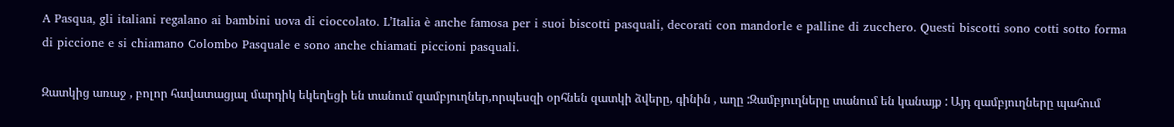A Pasqua, gli italiani regalano ai bambini uova di cioccolato. L’Italia è anche famosa per i suoi biscotti pasquali, decorati con mandorle e palline di zucchero. Questi biscotti sono cotti sotto forma di piccione e si chiamano Colombo Pasquale e sono anche chiamati piccioni pasquali.

Զատկից առաջ , բոլոր հավատացյալ մարդիկ եկեղեցի են տանում զամբյուղներ,որպեսզի օրհնեն զատկի ձվերը, գինին , աղը :Զամբյուղները տանում են կանայք : Այդ զամբյուղները պահում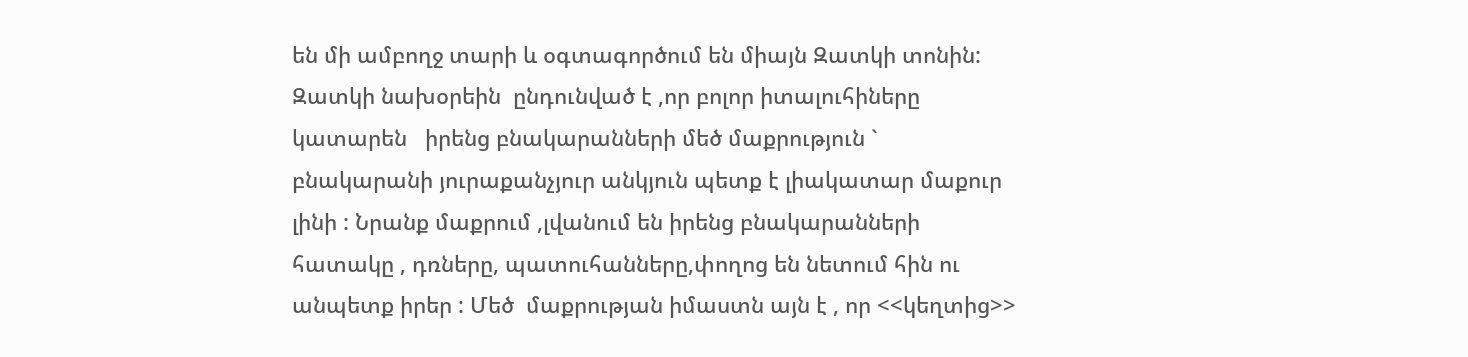են մի ամբողջ տարի և օգտագործում են միայն Զատկի տոնին:   Զատկի նախօրեին  ընդունված է ,որ բոլոր իտալուհիները կատարեն   իրենց բնակարանների մեծ մաքրություն ` բնակարանի յուրաքանչյուր անկյուն պետք է լիակատար մաքուր լինի : Նրանք մաքրում ,լվանում են իրենց բնակարանների հատակը , դռները, պատուհանները,փողոց են նետում հին ու անպետք իրեր : Մեծ  մաքրության իմաստն այն է , որ <<կեղտից>>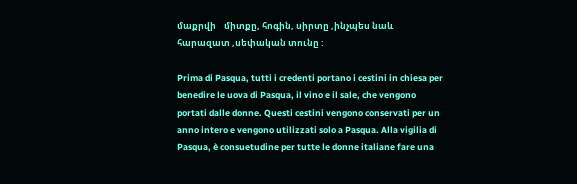մաքրվի    միտքը, հոգին, սիրտը ,ինչպես նաև հարազատ ,սեփական տունը :

Prima di Pasqua, tutti i credenti portano i cestini in chiesa per benedire le uova di Pasqua, il vino e il sale, che vengono portati dalle donne. Questi cestini vengono conservati per un anno intero e vengono utilizzati solo a Pasqua. Alla vigilia di Pasqua, è consuetudine per tutte le donne italiane fare una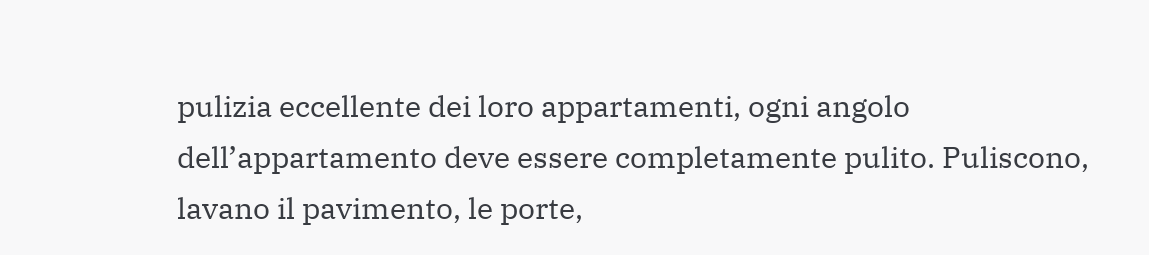pulizia eccellente dei loro appartamenti, ogni angolo dell’appartamento deve essere completamente pulito. Puliscono, lavano il pavimento, le porte,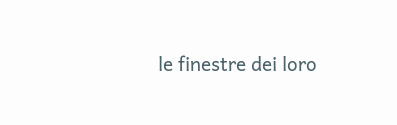le finestre dei loro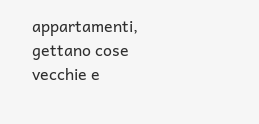appartamenti, gettano cose vecchie e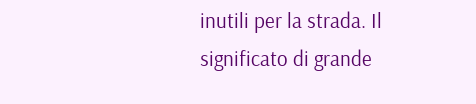inutili per la strada. Il significato di grande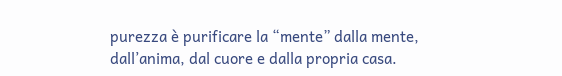purezza è purificare la “mente” dalla mente, dall’anima, dal cuore e dalla propria casa.